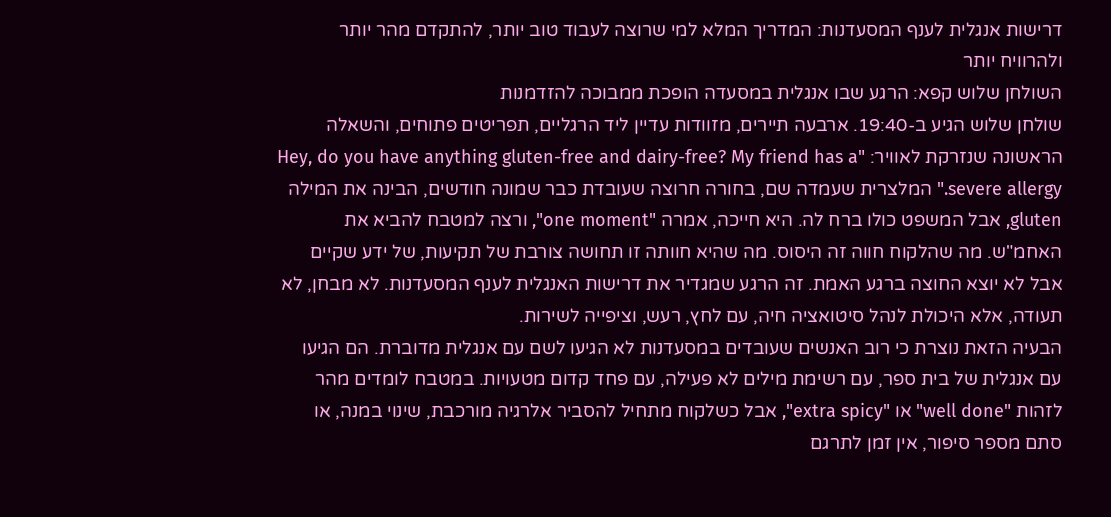דרישות אנגלית לענף המסעדנות: המדריך המלא למי שרוצה לעבוד טוב יותר, להתקדם מהר יותר ולהרוויח יותר
השולחן שלוש קפא: הרגע שבו אנגלית במסעדה הופכת ממבוכה להזדמנות
שולחן שלוש הגיע ב-19:40. ארבעה תיירים, מזוודות עדיין ליד הרגליים, תפריטים פתוחים, והשאלה הראשונה שנזרקת לאוויר: "Hey, do you have anything gluten-free and dairy-free? My friend has a severe allergy." המלצרית שעמדה שם, בחורה חרוצה שעובדת כבר שמונה חודשים, הבינה את המילה gluten, אבל המשפט כולו ברח לה. היא חייכה, אמרה "one moment", ורצה למטבח להביא את האחמ"ש. מה שהלקוח חווה זה היסוס. מה שהיא חוותה זו תחושה צורבת של תקיעות, של ידע שקיים אבל לא יוצא החוצה ברגע האמת. זה הרגע שמגדיר את דרישות האנגלית לענף המסעדנות. לא מבחן, לא תעודה, אלא היכולת לנהל סיטואציה חיה, עם לחץ, רעש, וציפייה לשירות.
הבעיה הזאת נוצרת כי רוב האנשים שעובדים במסעדנות לא הגיעו לשם עם אנגלית מדוברת. הם הגיעו עם אנגלית של בית ספר, עם רשימת מילים לא פעילה, עם פחד קדום מטעויות. במטבח לומדים מהר לזהות "well done" או "extra spicy", אבל כשלקוח מתחיל להסביר אלרגיה מורכבת, שינוי במנה, או סתם מספר סיפור, אין זמן לתרגם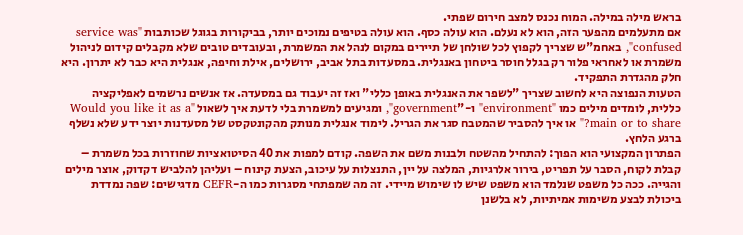בראש מילה במילה. המוח נכנס למצב חירום שפתי.
אם מתעלמים מהפער הזה, הוא לא נעלם. הוא עולה כסף. הוא עולה בטיפים נמוכים יותר, בביקורות בגוגל שכותבות "service was confused", באחמ"ש שצריך לקפוץ לכל שולחן של תיירים במקום לנהל את המשמרת, ובעובדים טובים שלא מקבלים קידום לניהול משמרת או לאחראי פלור רק בגלל חוסר ביטחון באנגלית. במסעדות בתל אביב, ירושלים, אילת וחיפה, אנגלית היא כבר לא יתרון. היא חלק מהגדרת התפקיד.
הטעות הנפוצה היא לחשוב שצריך "לשפר את האנגלית באופן כללי" ואז זה יעבוד גם במסעדה. אז אנשים נרשמים לאפליקציה כללית, לומדים מילים כמו "environment" ו-"government", ומגיעים למשמרת בלי לדעת איך לשאול "Would you like it as a main or to share?" או איך להסביר שהמטבח סגר את הגריל. לימוד אנגלית מנותק מהקונטקסט של מסעדנות יוצר ידע שלא נשלף ברגע הלחץ.
הפתרון המקצועי הוא הפוך: להתחיל מהשטח ולבנות משם את השפה. קודם למפות את 40 הסיטואציות שחוזרות בכל משמרת – קבלת לקוח, הסבר על תפריט, בירור אלרגיות, המלצה על יין, התנצלות על עיכוב, הצעת קינוח – ועליהן להלביש דקדוק, אוצר מילים והגייה. ככה כל משפט שנלמד הוא משפט שיש לו שימוש מיידי. זה מה שמפתחי מסגרות כמו ה-CEFR מדגישים: שפה נמדדת ביכולת לבצע משימות אמיתיות, לא בלשנן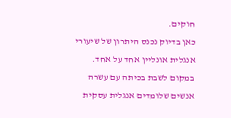חוקים.
כאן בדיוק נכנס היתרון של שיעורי אנגלית אונליין אחד על אחד. במקום לשבת בכיתה עם עשרה אנשים שלומדים אנגלית עסקית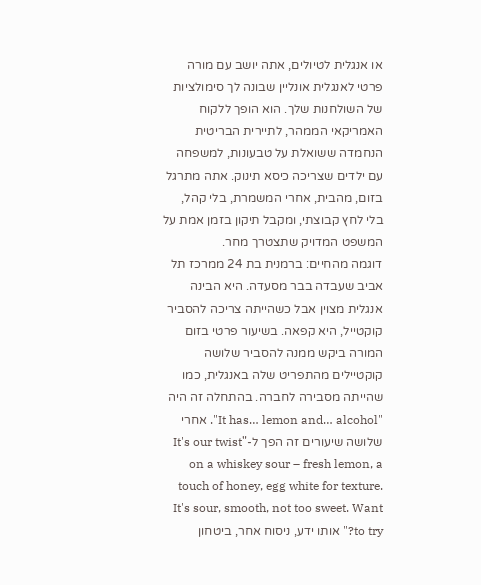או אנגלית לטיולים, אתה יושב עם מורה פרטי לאנגלית אונליין שבונה לך סימולציות של השולחנות שלך. הוא הופך ללקוח האמריקאי הממהר, לתיירית הבריטית הנחמדה ששואלת על טבעונות, למשפחה עם ילדים שצריכה כיסא תינוק. אתה מתרגל בזום, מהבית, אחרי המשמרת, בלי קהל, בלי לחץ קבוצתי, ומקבל תיקון בזמן אמת על המשפט המדויק שתצטרך מחר.
דוגמה מהחיים: ברמנית בת 24 ממרכז תל אביב שעבדה בבר מסעדה. היא הבינה אנגלית מצוין אבל כשהייתה צריכה להסביר קוקטייל, היא קפאה. בשיעור פרטי בזום המורה ביקש ממנה להסביר שלושה קוקטיילים מהתפריט שלה באנגלית, כמו שהייתה מסבירה לחברה. בהתחלה זה היה "It has… lemon and… alcohol". אחרי שלושה שיעורים זה הפך ל-"It's our twist on a whiskey sour – fresh lemon, a touch of honey, egg white for texture. It's sour, smooth, not too sweet. Want to try?" אותו ידע, ניסוח אחר, ביטחון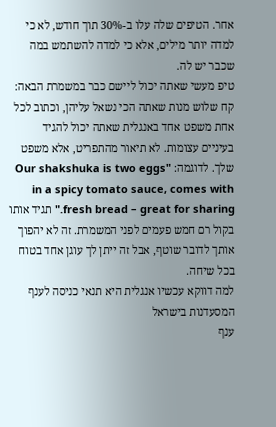אחר. הטיפים שלה עלו ב-30% תוך חודש, לא כי למדה יותר מילים, אלא כי למדה להשתמש במה שכבר יש לה.
טיפ מעשי שאתה יכול ליישם כבר במשמרת הבאה: קח שלוש מנות שאתה הכי נשאל עליהן, וכתוב לכל אחת משפט אחד באנגלית שאתה יכול להגיד בעיניים עצומות. לא תיאור מהתפריט, אלא משפט שלך. לדוגמה: "Our shakshuka is two eggs in a spicy tomato sauce, comes with fresh bread – great for sharing." תגיד אותו בקול רם חמש פעמים לפני המשמרת. זה לא יהפוך אותך לדובר שוטף, אבל זה ייתן לך עוגן אחד בטוח בכל שיחה.
למה דווקא עכשיו אנגלית היא תנאי כניסה לענף המסעדנות בישראל
ענף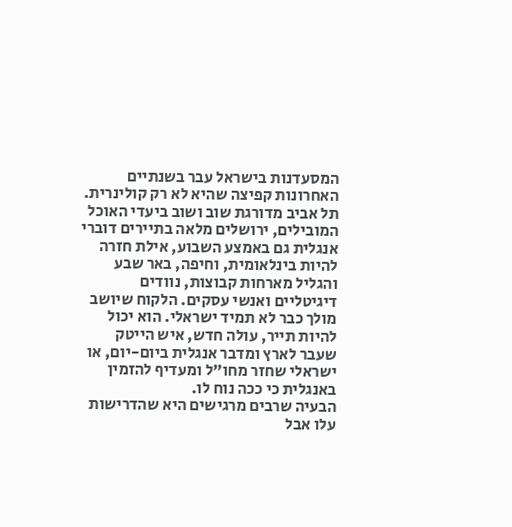המסעדנות בישראל עבר בשנתיים האחרונות קפיצה שהיא לא רק קולינרית. תל אביב מדורגת שוב ושוב ביעדי האוכל המובילים, ירושלים מלאה בתיירים דוברי אנגלית גם באמצע השבוע, אילת חזרה להיות בינלאומית, וחיפה, באר שבע והגליל מארחות קבוצות, נוודים דיגיטליים ואנשי עסקים. הלקוח שיושב מולך כבר לא תמיד ישראלי. הוא יכול להיות תייר, עולה חדש, איש הייטק שעבר לארץ ומדבר אנגלית ביום-יום, או ישראלי שחזר מחו"ל ומעדיף להזמין באנגלית כי ככה נוח לו.
הבעיה שרבים מרגישים היא שהדרישות עלו אבל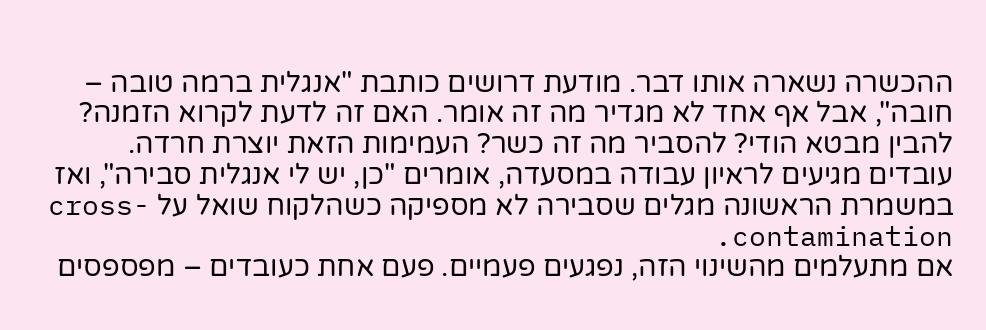ההכשרה נשארה אותו דבר. מודעת דרושים כותבת "אנגלית ברמה טובה – חובה", אבל אף אחד לא מגדיר מה זה אומר. האם זה לדעת לקרוא הזמנה? להבין מבטא הודי? להסביר מה זה כשר? העמימות הזאת יוצרת חרדה. עובדים מגיעים לראיון עבודה במסעדה, אומרים "כן, יש לי אנגלית סבירה", ואז במשמרת הראשונה מגלים שסבירה לא מספיקה כשהלקוח שואל על cross-contamination.
אם מתעלמים מהשינוי הזה, נפגעים פעמיים. פעם אחת כעובדים – מפספסים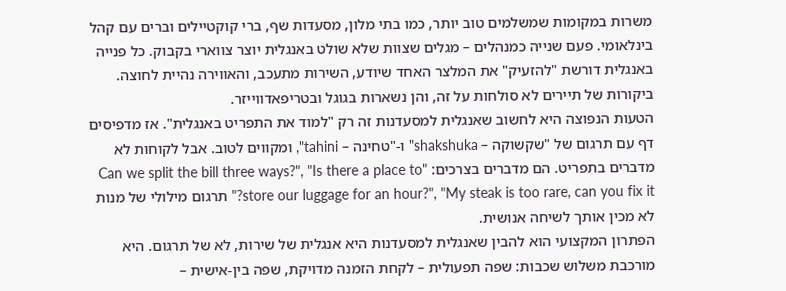משרות במקומות שמשלמים טוב יותר, כמו בתי מלון, מסעדות שף, ברי קוקטיילים וברים עם קהל בינלאומי. פעם שנייה כמנהלים – מגלים שצוות שלא שולט באנגלית יוצר צווארי בקבוק. כל פנייה באנגלית דורשת "להזעיק" את המלצר האחד שיודע, השירות מתעכב, והאווירה נהיית לחוצה. ביקורות של תיירים לא סולחות על זה, והן נשארות בגוגל ובטריפאדווייזר.
הטעות הנפוצה היא לחשוב שאנגלית למסעדנות זה רק "למוד את התפריט באנגלית". אז מדפיסים דף עם תרגום של "שקשוקה – shakshuka" ו-"טחינה – tahini", ומקווים לטוב. אבל לקוחות לא מדברים בתפריט. הם מדברים בצרכים: "Can we split the bill three ways?", "Is there a place to store our luggage for an hour?", "My steak is too rare, can you fix it?" תרגום מילולי של מנות לא מכין אותך לשיחה אנושית.
הפתרון המקצועי הוא להבין שאנגלית למסעדנות היא אנגלית של שירות, לא של תרגום. היא מורכבת משלוש שכבות: שפה תפעולית – לקחת הזמנה מדויקת, שפה בין-אישית –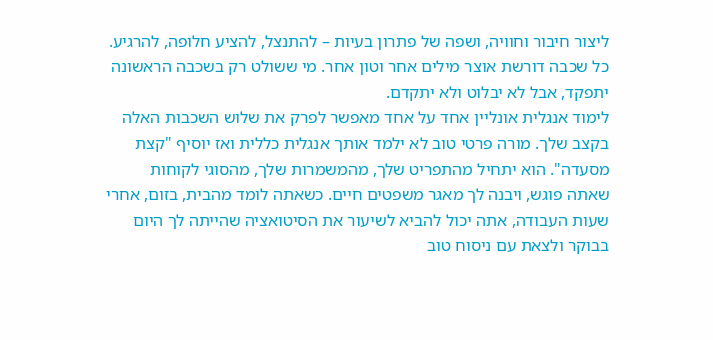ליצור חיבור וחוויה, ושפה של פתרון בעיות – להתנצל, להציע חלופה, להרגיע. כל שכבה דורשת אוצר מילים אחר וטון אחר. מי ששולט רק בשכבה הראשונה יתפקד, אבל לא יבלוט ולא יתקדם.
לימוד אנגלית אונליין אחד על אחד מאפשר לפרק את שלוש השכבות האלה בקצב שלך. מורה פרטי טוב לא ילמד אותך אנגלית כללית ואז יוסיף "קצת מסעדה". הוא יתחיל מהתפריט שלך, מהמשמרות שלך, מהסוגי לקוחות שאתה פוגש, ויבנה לך מאגר משפטים חיים. כשאתה לומד מהבית, בזום, אחרי שעות העבודה, אתה יכול להביא לשיעור את הסיטואציה שהייתה לך היום בבוקר ולצאת עם ניסוח טוב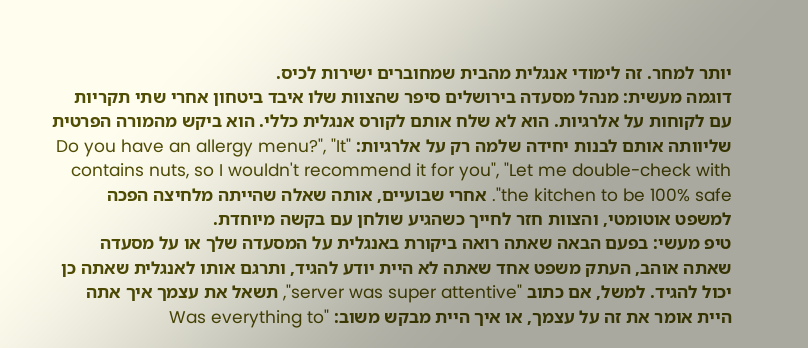יותר למחר. זה לימודי אנגלית מהבית שמחוברים ישירות לכיס.
דוגמה מעשית: מנהל מסעדה בירושלים סיפר שהצוות שלו איבד ביטחון אחרי שתי תקריות עם לקוחות על אלרגיות. הוא לא שלח אותם לקורס אנגלית כללי. הוא ביקש מהמורה הפרטית שליוותה אותם לבנות יחידה שלמה רק על אלרגיות: "Do you have an allergy menu?", "It contains nuts, so I wouldn't recommend it for you", "Let me double-check with the kitchen to be 100% safe". אחרי שבועיים, אותה שאלה שהייתה מלחיצה הפכה למשפט אוטומטי, והצוות חזר לחייך כשהגיע שולחן עם בקשה מיוחדת.
טיפ מעשי: בפעם הבאה שאתה רואה ביקורת באנגלית על המסעדה שלך או על מסעדה שאתה אוהב, העתק משפט אחד שאתה לא היית יודע להגיד, ותרגם אותו לאנגלית שאתה כן יכול להגיד. למשל, אם כתוב "server was super attentive", תשאל את עצמך איך אתה היית אומר את זה על עצמך, או איך היית מבקש משוב: "Was everything to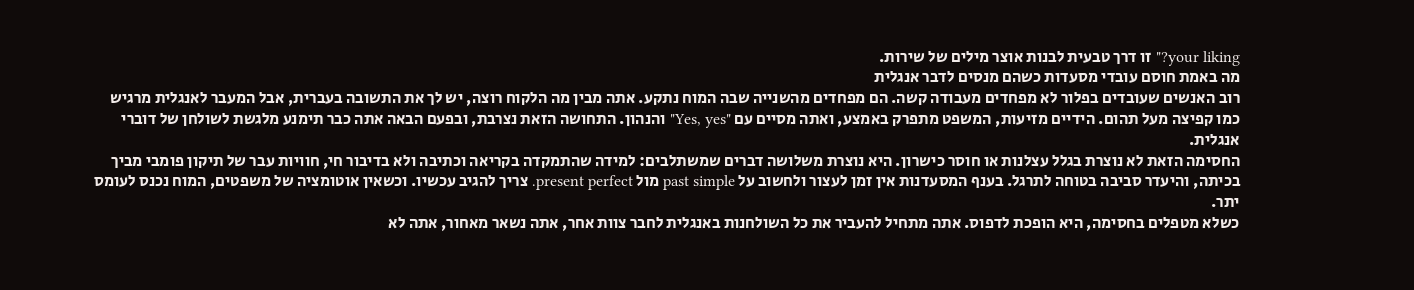your liking?" זו דרך טבעית לבנות אוצר מילים של שירות.
מה באמת חוסם עובדי מסעדות כשהם מנסים לדבר אנגלית
רוב האנשים שעובדים בפלור לא מפחדים מעבודה קשה. הם מפחדים מהשנייה שבה המוח נתקע. אתה מבין מה הלקוח רוצה, יש לך את התשובה בעברית, אבל המעבר לאנגלית מרגיש כמו קפיצה מעל תהום. הידיים מזיעות, המשפט מתפרק באמצע, ואתה מסיים עם "Yes, yes" והנהון. התחושה הזאת נצרבת, ובפעם הבאה אתה כבר תימנע מלגשת לשולחן של דוברי אנגלית.
החסימה הזאת לא נוצרת בגלל עצלנות או חוסר כישרון. היא נוצרת משלושה דברים שמשתלבים: למידה שהתמקדה בקריאה וכתיבה ולא בדיבור חי, חוויות עבר של תיקון פומבי מביך בכיתה, והיעדר סביבה בטוחה לתרגל. בענף המסעדנות אין זמן לעצור ולחשוב על past simple מול present perfect. צריך להגיב עכשיו. וכשאין אוטומציה של משפטים, המוח נכנס לעומס יתר.
כשלא מטפלים בחסימה, היא הופכת לדפוס. אתה מתחיל להעביר את כל השולחנות באנגלית לחבר צוות אחר, אתה נשאר מאחור, אתה לא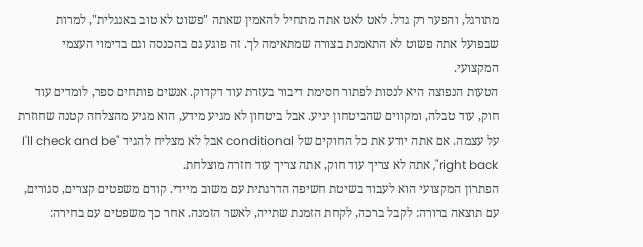מתורגל, והפער רק גדל. לאט לאט אתה מתחיל להאמין שאתה "פשוט לא טוב באנגלית", למרות שבפועל אתה פשוט לא התאמנת בצורה שמתאימה לך. זה פוגע גם בהכנסה וגם בדימוי העצמי המקצועי.
הטעות הנפוצה היא לנסות לפתור חסימת דיבור בעזרת עוד דקדוק. אנשים פותחים ספר, לומדים עוד חוק, עוד טבלה, ומקווים שהביטחון יגיע. אבל ביטחון לא מגיע מידע, הוא מגיע מהצלחה קטנה שחוזרת על עצמה. אם אתה יודע את כל החוקים של conditional אבל לא מצליח להגיד "I'll check and be right back", אתה לא צריך עוד חוק, אתה צריך עוד חזרה מוצלחת.
הפתרון המקצועי הוא לעבוד בשיטת חשיפה הדרגתית עם משוב מיידי. קודם משפטים קצרים, סגורים, עם תוצאה ברורה: לקבל ברכה, לקחת הזמנת שתייה, לאשר הזמנה. אחר כך משפטים עם בחירה: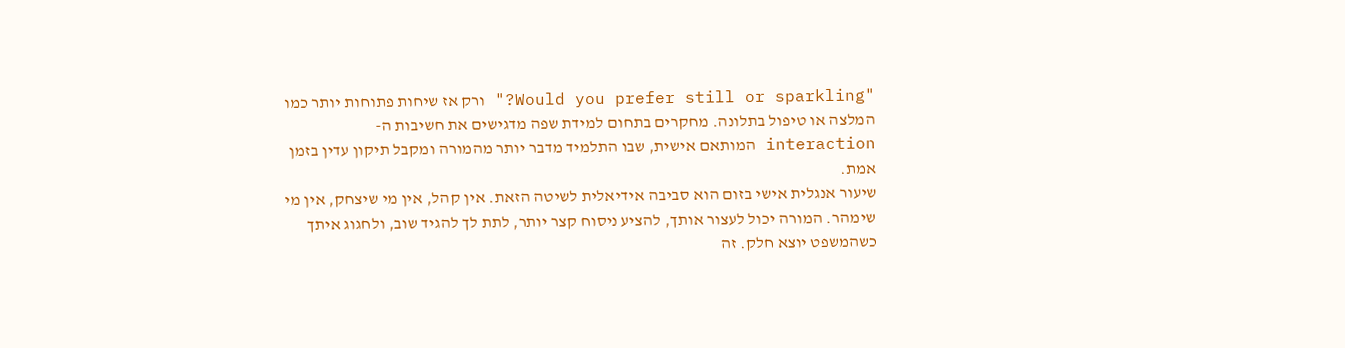"Would you prefer still or sparkling?" ורק אז שיחות פתוחות יותר כמו המלצה או טיפול בתלונה. מחקרים בתחום למידת שפה מדגישים את חשיבות ה-interaction המותאם אישית, שבו התלמיד מדבר יותר מהמורה ומקבל תיקון עדין בזמן אמת.
שיעור אנגלית אישי בזום הוא סביבה אידיאלית לשיטה הזאת. אין קהל, אין מי שיצחק, אין מי שימהר. המורה יכול לעצור אותך, להציע ניסוח קצר יותר, לתת לך להגיד שוב, ולחגוג איתך כשהמשפט יוצא חלק. זה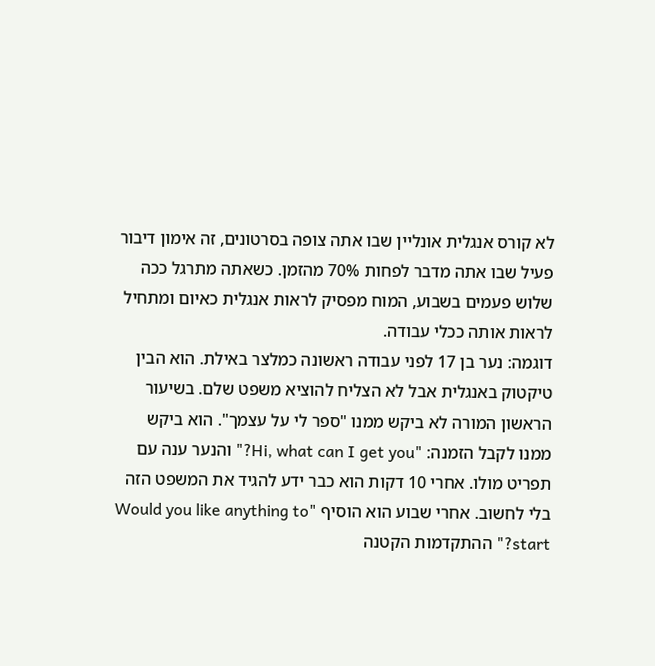לא קורס אנגלית אונליין שבו אתה צופה בסרטונים, זה אימון דיבור פעיל שבו אתה מדבר לפחות 70% מהזמן. כשאתה מתרגל ככה שלוש פעמים בשבוע, המוח מפסיק לראות אנגלית כאיום ומתחיל לראות אותה ככלי עבודה.
דוגמה: נער בן 17 לפני עבודה ראשונה כמלצר באילת. הוא הבין טיקטוק באנגלית אבל לא הצליח להוציא משפט שלם. בשיעור הראשון המורה לא ביקש ממנו "ספר לי על עצמך". הוא ביקש ממנו לקבל הזמנה: "Hi, what can I get you?" והנער ענה עם תפריט מולו. אחרי 10 דקות הוא כבר ידע להגיד את המשפט הזה בלי לחשוב. אחרי שבוע הוא הוסיף "Would you like anything to start?" ההתקדמות הקטנה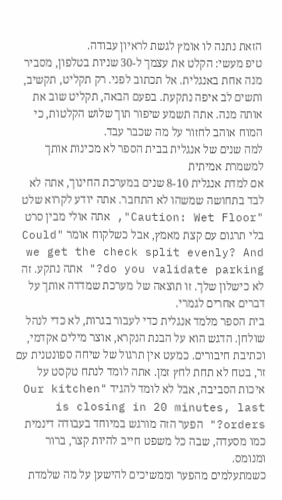הזאת נתנה לו אומץ לגשת לראיון עבודה.
טיפ מעשי: הקלט את עצמך ל-30 שניות בטלפון, מסביר מנה אחת באנגלית. אל תכתוב לפני. רק תקליט, תקשיב, ותשים לב איפה נתקעת. בפעם הבאה, תקליט שוב את אותה מנה. אתה תשמע שיפור תוך שלוש הקלטות, כי המוח אוהב לחזור על מה שכבר עבד.
למה שנים של אנגלית בבית הספר לא מכינות אותך למשמרת אמיתית
אם למדת אנגלית 8-10 שנים במערכת החינוך, אתה לא לבד בתחושה שמשהו לא התחבר. אתה יודע לקרוא שלט "Caution: Wet Floor", אתה אולי מבין סרט בלי תרגום עם קצת מאמץ, אבל כשלקוח אומר "Could we get the check split evenly? And do you validate parking?" אתה נתקע. זה לא כישלון שלך. זו תוצאה של מערכת שמדדה אותך על דברים אחרים לגמרי.
בית הספר מלמד אנגלית כדי לעבור בגרות, לא כדי לנהל שולחן. הדגש הוא על הבנת הנקרא, אוצר מילים אקדמי, וכתיבת חיבורים. כמעט אין תרגול של שיחה ספונטנית עם זר, בטח לא תחת לחץ זמן. אתה לומד לנתח טקסט על איכות הסביבה, אבל לא לומד להגיד "Our kitchen is closing in 20 minutes, last orders?" הפער הזה מורגש במיוחד בעבודה דינמית כמו מסעדה, שבה כל משפט חייב להיות קצר, ברור ומנומס.
כשמתעלמים מהפער וממשיכים להישען על מה שלמדת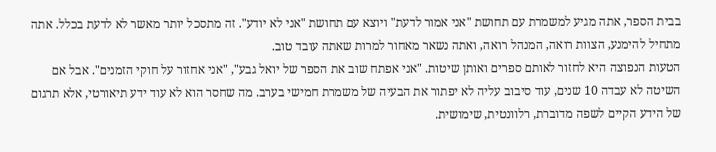בבית הספר, אתה מגיע למשמרת עם תחושת "אני אמור לדעת" ויוצא עם תחושת "אני לא יודע". זה מתסכל יותר מאשר לא לדעת בכלל. אתה מתחיל להימנע, הצוות רואה, המנהל רואה, ואתה נשאר מאחור למרות שאתה עובד טוב.
הטעות הנפוצה היא לחזור לאותם ספרים ואותן שיטות. "אני אפתח שוב את הספר של יואל גבע", "אני אחזור על חוקי הזמנים". אבל אם השיטה לא עבדה 10 שנים, עוד סיבוב עליה לא יפתור את הבעיה של משמרת חמישי בערב. מה שחסר הוא לא עוד ידע תיאורטי, אלא תרגום של הידע הקיים לשפה מדוברת, רלוונטית, שימושית.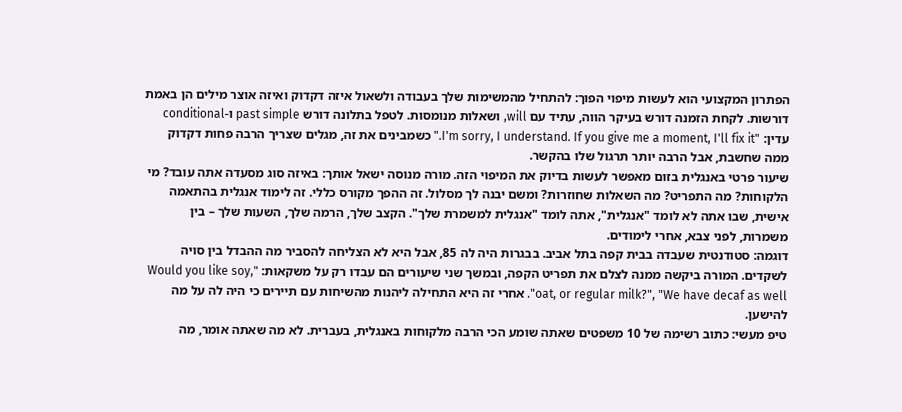הפתרון המקצועי הוא לעשות מיפוי הפוך: להתחיל מהמשימות שלך בעבודה ולשאול איזה דקדוק ואיזה אוצר מילים הן באמת דורשות. לקחת הזמנה דורש בעיקר הווה, עתיד עם will, ושאלות מנומסות. לטפל בתלונה דורש past simple ו-conditional עדין: "I'm sorry, I understand. If you give me a moment, I'll fix it." כשמבינים את זה, מגלים שצריך הרבה פחות דקדוק ממה שחשבת, אבל הרבה יותר תרגול שלו בהקשר.
שיעור פרטי באנגלית בזום מאפשר לעשות בדיוק את המיפוי הזה. מורה מנוסה ישאל אותך: באיזה סוג מסעדה אתה עובד? מי הלקוחות? מה התפריט? מה השאלות שחוזרות? ומשם יבנה לך מסלול. זה ההפך מקורס כללי. זה לימוד אנגלית בהתאמה אישית, שבו אתה לא לומד "אנגלית", אתה לומד "אנגלית למשמרת שלך". הקצב שלך, הרמה שלך, השעות שלך – בין משמרות, לפני צבא, אחרי לימודים.
דוגמה: סטודנטית שעבדה בבית קפה בתל אביב. בבגרות היה לה 85, אבל היא לא הצליחה להסביר מה ההבדל בין סויה לשקדים. המורה ביקשה ממנה לצלם את תפריט הקפה, ובמשך שני שיעורים הם עבדו רק על משקאות: "Would you like soy, oat, or regular milk?", "We have decaf as well". אחרי זה היא התחילה ליהנות מהשיחות עם תיירים כי היה לה על מה להישען.
טיפ מעשי: כתוב רשימה של 10 משפטים שאתה שומע הכי הרבה מלקוחות באנגלית, בעברית. לא מה שאתה אומר, מה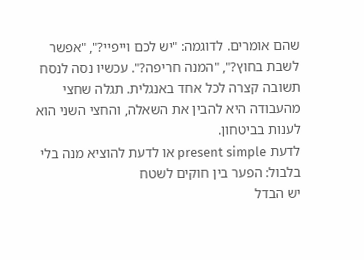שהם אומרים. לדוגמה: "יש לכם וייפיי?", "אפשר לשבת בחוץ?", "המנה חריפה?". עכשיו נסה לנסח תשובה קצרה לכל אחד באנגלית. תגלה שחצי מהעבודה היא להבין את השאלה, והחצי השני הוא לענות בביטחון.
לדעת present simple או לדעת להוציא מנה בלי בלבול: הפער בין חוקים לשטח
יש הבדל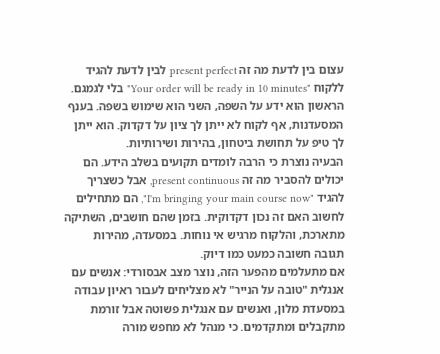עצום בין לדעת מה זה present perfect לבין לדעת להגיד ללקוח "Your order will be ready in 10 minutes" בלי לגמגם. הראשון הוא ידע על השפה, השני הוא שימוש בשפה. בענף המסעדנות, אף לקוח לא ייתן לך ציון על דקדוק. הוא ייתן לך טיפ על תחושת ביטחון, בהירות ושירותיות.
הבעיה נוצרת כי הרבה לומדים תקועים בשלב הידע. הם יכולים להסביר מה זה present continuous, אבל כשצריך להגיד "I'm bringing your main course now", הם מתחילים לחשוב האם זה נכון דקדוקית. בזמן שהם חושבים, השתיקה מתארכת, והלקוח מרגיש אי נוחות. במסעדה, מהירות תגובה חשובה כמעט כמו דיוק.
אם מתעלמים מהפער הזה, נוצר מצב אבסורדי: אנשים עם אנגלית "טובה על הנייר" לא מצליחים לעבור ראיון עבודה במסעדת מלון, ואנשים עם אנגלית פשוטה אבל זורמת מתקבלים ומתקדמים. כי מנהל לא מחפש מורה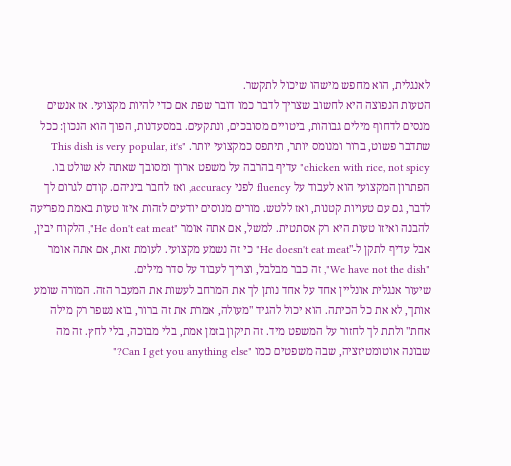לאנגלית, הוא מחפש מישהו שיכול לתקשר.
הטעות הנפוצה היא לחשוב שצריך לדבר כמו דובר שפת אם כדי להיות מקצועי. אז אנשים מנסים לדחוף מילים גבוהות, ביטויים מסובכים, ונתקעים. במסעדנות, הפוך הוא הנכון: ככל שתדבר פשוט, ברור ומנומס יותר, תיתפס כמקצועי יותר. "This dish is very popular, it's chicken with rice, not spicy" עדיף בהרבה על משפט ארוך ומסובך שאתה לא שולט בו.
הפתרון המקצועי הוא לעבוד על fluency לפני accuracy, ואז לחבר ביניהם. קודם לגרום לך לדבר, גם עם טעויות קטנות, ואז ללטש. מורים מנוסים יודעים לזהות איזו טעות באמת מפריעה להבנה ואיזו טעות היא רק אסתטית. למשל, אם אתה אומר "He don't eat meat", הלקוח יבין, אבל עדיף לתקן ל-"He doesn't eat meat" כי זה נשמע מקצועי. לעומת זאת, אם אתה אומר "We have not the dish", זה כבר מבלבל, וצריך לעבוד על סדר מילים.
שיעור אנגלית אונליין אחד על אחד נותן לך את המרחב לעשות את המעבר הזה. המורה שומע אותך, לא את כל הכיתה. הוא יכול להגיד "מעולה, אמרת את זה ברור, בוא נשפר רק מילה אחת" ולתת לך לחזור על המשפט מיד. זה תיקון בזמן אמת, בלי מבוכה, בלי לחץ. זה מה שבונה אוטומטיזציה, שבה משפטים כמו "Can I get you anything else?"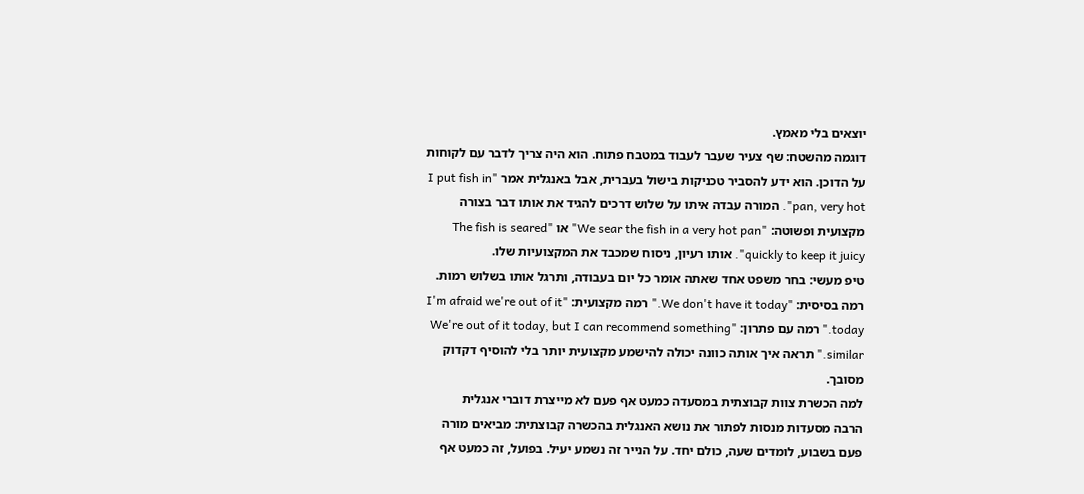יוצאים בלי מאמץ.
דוגמה מהשטח: שף צעיר שעבר לעבוד במטבח פתוח. הוא היה צריך לדבר עם לקוחות על הדוכן. הוא ידע להסביר טכניקות בישול בעברית, אבל באנגלית אמר "I put fish in pan, very hot". המורה עבדה איתו על שלוש דרכים להגיד את אותו דבר בצורה מקצועית ופשוטה: "We sear the fish in a very hot pan" או "The fish is seared quickly to keep it juicy". אותו רעיון, ניסוח שמכבד את המקצועיות שלו.
טיפ מעשי: בחר משפט אחד שאתה אומר כל יום בעבודה, ותרגל אותו בשלוש רמות. רמה בסיסית: "We don't have it today." רמה מקצועית: "I'm afraid we're out of it today." רמה עם פתרון: "We're out of it today, but I can recommend something similar." תראה איך אותה כוונה יכולה להישמע מקצועית יותר בלי להוסיף דקדוק מסובך.
למה הכשרת צוות קבוצתית במסעדה כמעט אף פעם לא מייצרת דוברי אנגלית
הרבה מסעדות מנסות לפתור את נושא האנגלית בהכשרה קבוצתית: מביאים מורה פעם בשבוע, לומדים שעה, כולם יחד. על הנייר זה נשמע יעיל. בפועל, זה כמעט אף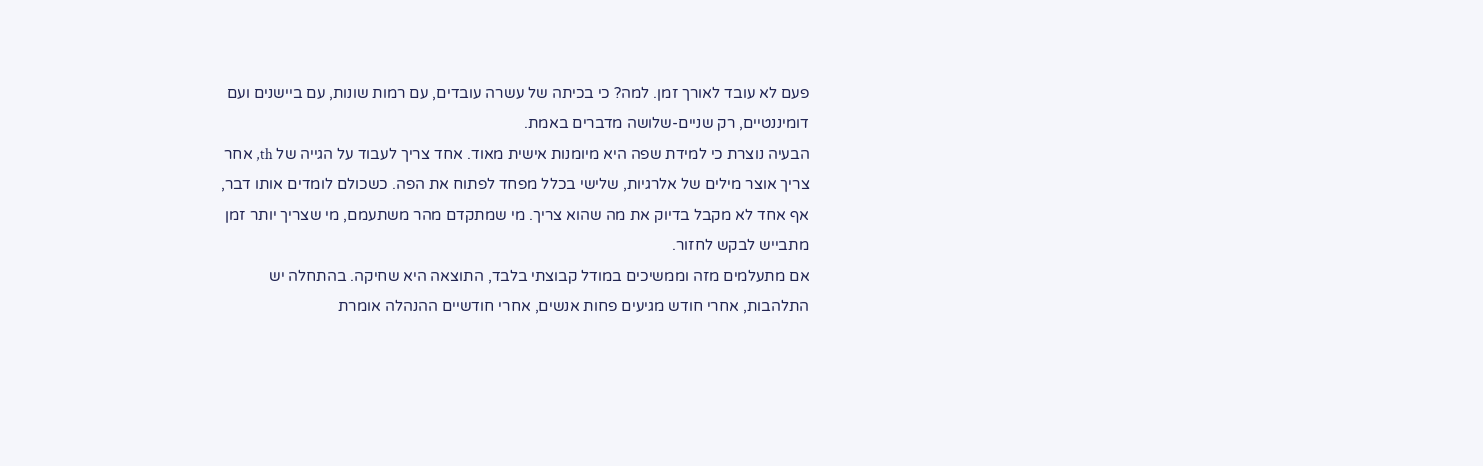פעם לא עובד לאורך זמן. למה? כי בכיתה של עשרה עובדים, עם רמות שונות, עם ביישנים ועם דומיננטיים, רק שניים-שלושה מדברים באמת.
הבעיה נוצרת כי למידת שפה היא מיומנות אישית מאוד. אחד צריך לעבוד על הגייה של th, אחר צריך אוצר מילים של אלרגיות, שלישי בכלל מפחד לפתוח את הפה. כשכולם לומדים אותו דבר, אף אחד לא מקבל בדיוק את מה שהוא צריך. מי שמתקדם מהר משתעמם, מי שצריך יותר זמן מתבייש לבקש לחזור.
אם מתעלמים מזה וממשיכים במודל קבוצתי בלבד, התוצאה היא שחיקה. בהתחלה יש התלהבות, אחרי חודש מגיעים פחות אנשים, אחרי חודשיים ההנהלה אומרת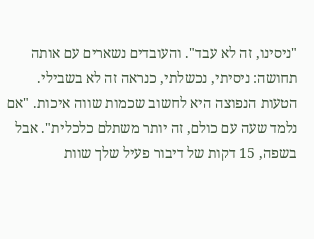"ניסינו, זה לא עבד". והעובדים נשארים עם אותה תחושה: ניסיתי, נכשלתי, כנראה זה לא בשבילי.
הטעות הנפוצה היא לחשוב שכמות שווה איכות. "אם נלמד שעה עם כולם, זה יותר משתלם כלכלית". אבל בשפה, 15 דקות של דיבור פעיל שלך שוות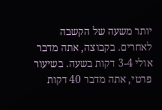יותר משעה של הקשבה לאחרים. בקבוצה, אתה מדבר אולי 3-4 דקות בשעה. בשיעור פרטי, אתה מדבר 40 דקות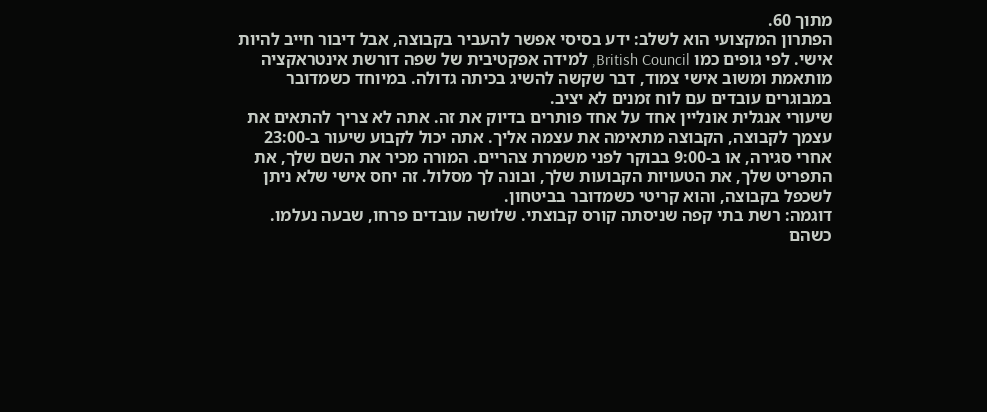מתוך 60.
הפתרון המקצועי הוא לשלב: ידע בסיסי אפשר להעביר בקבוצה, אבל דיבור חייב להיות אישי. לפי גופים כמו British Council, למידה אפקטיבית של שפה דורשת אינטראקציה מותאמת ומשוב אישי צמוד, דבר שקשה להשיג בכיתה גדולה. במיוחד כשמדובר במבוגרים עובדים עם לוח זמנים לא יציב.
שיעורי אנגלית אונליין אחד על אחד פותרים בדיוק את זה. אתה לא צריך להתאים את עצמך לקבוצה, הקבוצה מתאימה את עצמה אליך. אתה יכול לקבוע שיעור ב-23:00 אחרי סגירה, או ב-9:00 בבוקר לפני משמרת צהריים. המורה מכיר את השם שלך, את התפריט שלך, את הטעויות הקבועות שלך, ובונה לך מסלול. זה יחס אישי שלא ניתן לשכפל בקבוצה, והוא קריטי כשמדובר בביטחון.
דוגמה: רשת בתי קפה שניסתה קורס קבוצתי. שלושה עובדים פרחו, שבעה נעלמו. כשהם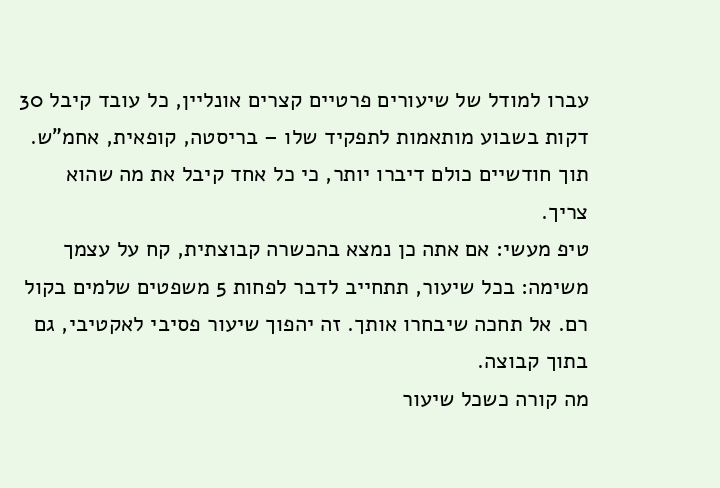עברו למודל של שיעורים פרטיים קצרים אונליין, כל עובד קיבל 30 דקות בשבוע מותאמות לתפקיד שלו – בריסטה, קופאית, אחמ"ש. תוך חודשיים כולם דיברו יותר, כי כל אחד קיבל את מה שהוא צריך.
טיפ מעשי: אם אתה כן נמצא בהכשרה קבוצתית, קח על עצמך משימה: בכל שיעור, תתחייב לדבר לפחות 5 משפטים שלמים בקול רם. אל תחכה שיבחרו אותך. זה יהפוך שיעור פסיבי לאקטיבי, גם בתוך קבוצה.
מה קורה כשכל שיעור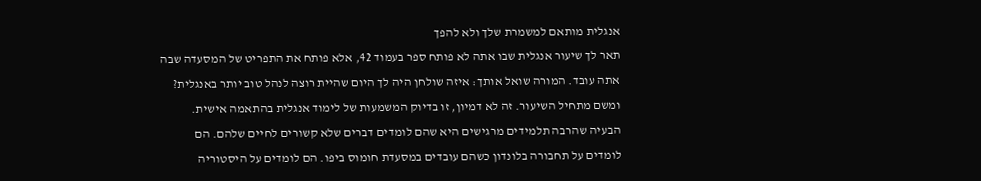אנגלית מותאם למשמרת שלך ולא להפך
תאר לך שיעור אנגלית שבו אתה לא פותח ספר בעמוד 42, אלא פותח את התפריט של המסעדה שבה אתה עובד. המורה שואל אותך: איזה שולחן היה לך היום שהיית רוצה לנהל טוב יותר באנגלית? ומשם מתחיל השיעור. זה לא דמיון, זו בדיוק המשמעות של לימוד אנגלית בהתאמה אישית.
הבעיה שהרבה תלמידים מרגישים היא שהם לומדים דברים שלא קשורים לחיים שלהם. הם לומדים על תחבורה בלונדון כשהם עובדים במסעדת חומוס ביפו. הם לומדים על היסטוריה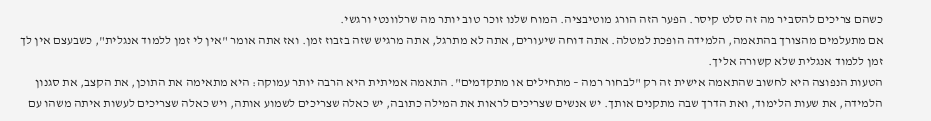כשהם צריכים להסביר מה זה סלט קיסר. הפער הזה הורג מוטיבציה. המוח שלנו זוכר טוב יותר מה שרלוונטי ורגשי.
אם מתעלמים מהצורך בהתאמה, הלמידה הופכת למטלה. אתה דוחה שיעורים, אתה לא מתרגל, אתה מרגיש שזה בזבוז זמן. ואז אתה אומר "אין לי זמן ללמוד אנגלית", כשבעצם אין לך זמן ללמוד אנגלית שלא קשורה אליך.
הטעות הנפוצה היא לחשוב שהתאמה אישית זה רק "לבחור רמה – מתחילים או מתקדמים". התאמה אמיתית היא הרבה יותר עמוקה: היא מתאימה את התוכן, את הקצב, את סגנון הלמידה, את שעות הלימוד, ואת הדרך שבה מתקנים אותך. יש אנשים שצריכים לראות את המילה כתובה, יש כאלה שצריכים לשמוע אותה, ויש כאלה שצריכים לעשות איתה משהו עם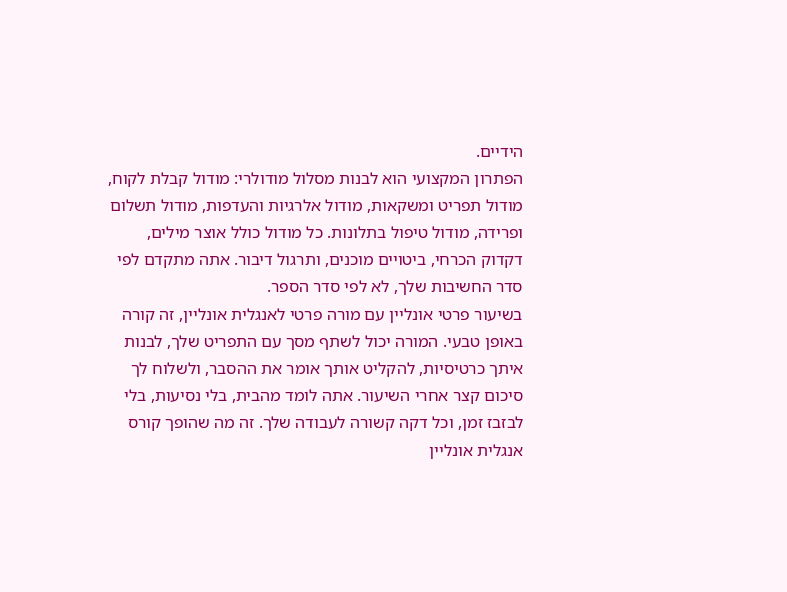הידיים.
הפתרון המקצועי הוא לבנות מסלול מודולרי: מודול קבלת לקוח, מודול תפריט ומשקאות, מודול אלרגיות והעדפות, מודול תשלום ופרידה, מודול טיפול בתלונות. כל מודול כולל אוצר מילים, דקדוק הכרחי, ביטויים מוכנים, ותרגול דיבור. אתה מתקדם לפי סדר החשיבות שלך, לא לפי סדר הספר.
בשיעור פרטי אונליין עם מורה פרטי לאנגלית אונליין, זה קורה באופן טבעי. המורה יכול לשתף מסך עם התפריט שלך, לבנות איתך כרטיסיות, להקליט אותך אומר את ההסבר, ולשלוח לך סיכום קצר אחרי השיעור. אתה לומד מהבית, בלי נסיעות, בלי לבזבז זמן, וכל דקה קשורה לעבודה שלך. זה מה שהופך קורס אנגלית אונליין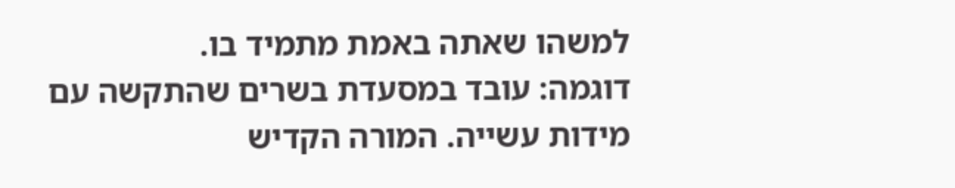למשהו שאתה באמת מתמיד בו.
דוגמה: עובד במסעדת בשרים שהתקשה עם מידות עשייה. המורה הקדיש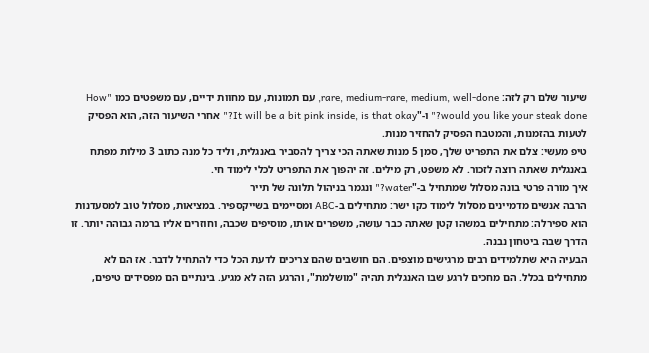שיעור שלם רק לזה: rare, medium-rare, medium, well-done, עם תמונות, עם מחוות ידיים, עם משפטים כמו "How would you like your steak done?" ו-"It will be a bit pink inside, is that okay?" אחרי השיעור הזה, הוא הפסיק לטעות בהזמנות, והמטבח הפסיק להחזיר מנות.
טיפ מעשי: צלם את התפריט שלך, סמן 5 מנות שאתה הכי צריך להסביר באנגלית, וליד כל מנה כתוב 3 מילות מפתח באנגלית שאתה רוצה לזכור. לא משפט, רק מילים. זה יהפוך את התפריט לכלי לימוד חי.
איך מורה פרטי בונה מסלול שמתחיל ב-"water?" ונגמר בניהול תלונה של תייר
הרבה אנשים מדמיינים מסלול לימוד כקו ישר: מתחילים ב-ABC ומסיימים בשייקספיר. במציאות, מסלול טוב למסעדנות הוא ספירלה: מתחילים במשהו קטן שאתה כבר עושה, משפרים אותו, מוסיפים שכבה, וחוזרים אליו ברמה גבוהה יותר. זו הדרך שבה ביטחון נבנה.
הבעיה היא שתלמידים רבים מרגישים מוצפים. הם חושבים שהם צריכים לדעת הכל כדי להתחיל לדבר. אז הם לא מתחילים בכלל. הם מחכים לרגע שבו האנגלית תהיה "מושלמת", והרגע הזה לא מגיע. בינתיים הם מפסידים טיפים,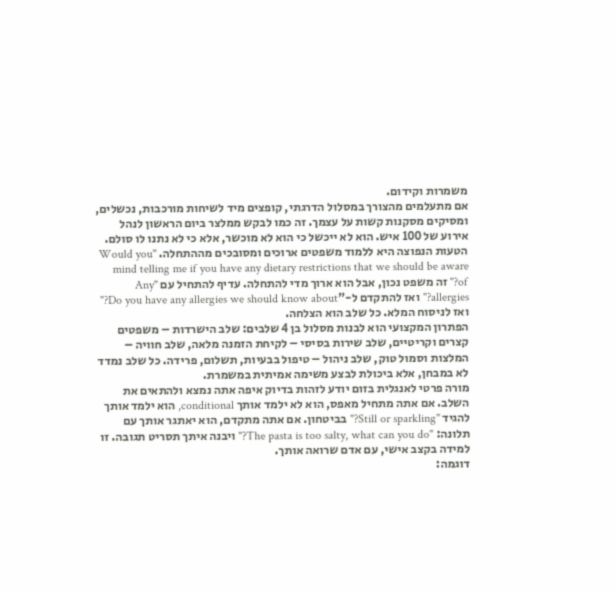משמרות וקידום.
אם מתעלמים מהצורך במסלול הדרגתי, קופצים מיד לשיחות מורכבות, נכשלים, ומסיקים מסקנות קשות על עצמך. זה כמו לבקש ממלצר ביום הראשון לנהל אירוע של 100 איש. הוא לא ייכשל כי הוא לא מוכשר, אלא כי לא נתנו לו סולם.
הטעות הנפוצה היא ללמוד משפטים ארוכים ומסובכים מההתחלה. "Would you mind telling me if you have any dietary restrictions that we should be aware of?" זה משפט נכון, אבל הוא ארוך מדי להתחלה. עדיף להתחיל עם "Any allergies?" ואז להתקדם ל-"Do you have any allergies we should know about?" ואז לניסוח המלא. כל שלב הוא הצלחה.
הפתרון המקצועי הוא לבנות מסלול בן 4 שלבים: שלב הישרדות – משפטים קצרים וקריטיים, שלב שירות בסיסי – לקיחת הזמנה מלאה, שלב חוויה – המלצות וסמול טוק, שלב ניהול – טיפול בבעיות, תשלום, פרידה. כל שלב נמדד לא במבחן, אלא ביכולת לבצע משימה אמיתית במשמרת.
מורה פרטי לאנגלית בזום יודע לזהות בדיוק איפה אתה נמצא ולהתאים את השלב. אם אתה מתחיל מאפס, הוא לא ילמד אותך conditional, הוא ילמד אותך להגיד "Still or sparkling?" בביטחון. אם אתה מתקדם, הוא יאתגר אותך עם תלונה: "The pasta is too salty, what can you do?" ויבנה איתך תסריט תגובה. זו למידה בקצב אישי, עם אדם שרואה אותך.
דוגמה: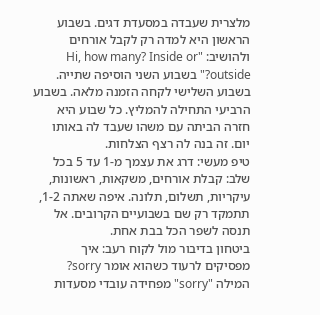מלצרית שעבדה במסעדת דגים. בשבוע הראשון היא למדה רק לקבל אורחים ולהושיב: "Hi, how many? Inside or outside?" בשבוע השני הוסיפה שתייה. בשבוע השלישי לקחה הזמנה מלאה. בשבוע הרביעי התחילה להמליץ. כל שבוע היא חזרה הביתה עם משהו שעבד לה באותו יום. זה בנה לה רצף הצלחות.
טיפ מעשי: דרג את עצמך מ-1 עד 5 בכל שלב: קבלת אורחים, משקאות, ראשונות, עיקריות, תשלום, תלונה. איפה שאתה 1-2, תתמקד רק שם בשבועיים הקרובים. אל תנסה לשפר הכל בבת אחת.
ביטחון בדיבור מול לקוח רעב: איך מפסיקים לרעוד כשהוא אומר sorry?
המילה "sorry" מפחידה עובדי מסעדות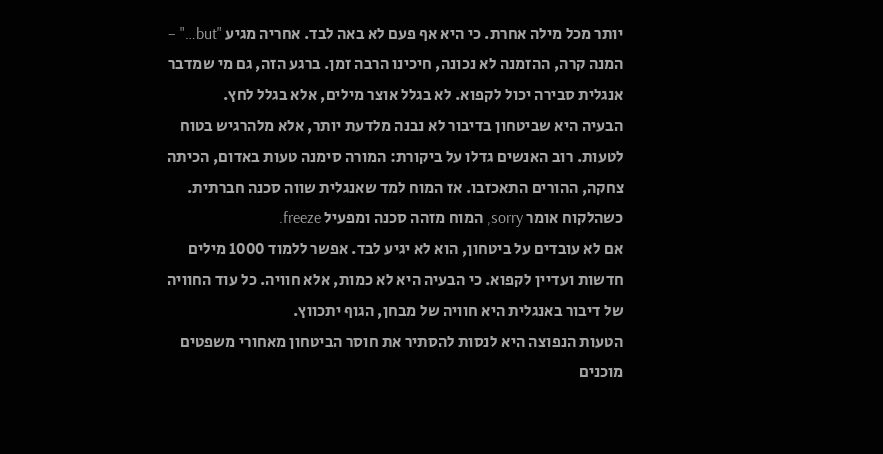יותר מכל מילה אחרת. כי היא אף פעם לא באה לבד. אחריה מגיע "but…" – המנה קרה, ההזמנה לא נכונה, חיכינו הרבה זמן. ברגע הזה, גם מי שמדבר אנגלית סבירה יכול לקפוא. לא בגלל אוצר מילים, אלא בגלל לחץ.
הבעיה היא שביטחון בדיבור לא נבנה מלדעת יותר, אלא מלהרגיש בטוח לטעות. רוב האנשים גדלו על ביקורת: המורה סימנה טעות באדום, הכיתה צחקה, ההורים התאכזבו. אז המוח למד שאנגלית שווה סכנה חברתית. כשהלקוח אומר sorry, המוח מזהה סכנה ומפעיל freeze.
אם לא עובדים על ביטחון, הוא לא יגיע לבד. אפשר ללמוד 1000 מילים חדשות ועדיין לקפוא. כי הבעיה היא לא כמות, אלא חוויה. כל עוד החוויה של דיבור באנגלית היא חוויה של מבחן, הגוף יתכווץ.
הטעות הנפוצה היא לנסות להסתיר את חוסר הביטחון מאחורי משפטים מוכנים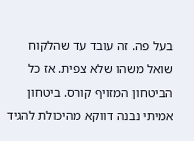בעל פה. זה עובד עד שהלקוח שואל משהו שלא צפית. אז כל הביטחון המזויף קורס. ביטחון אמיתי נבנה דווקא מהיכולת להגיד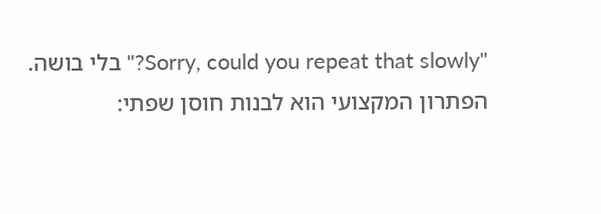"Sorry, could you repeat that slowly?" בלי בושה.
הפתרון המקצועי הוא לבנות חוסן שפתי: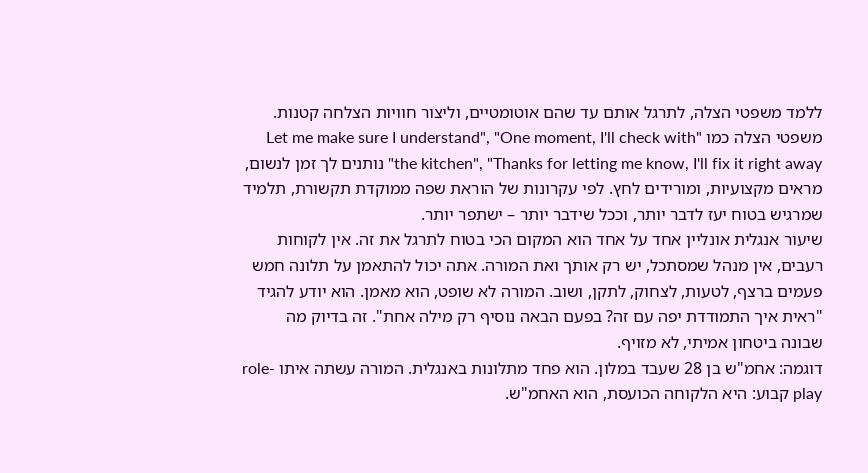ללמד משפטי הצלה, לתרגל אותם עד שהם אוטומטיים, וליצור חוויות הצלחה קטנות. משפטי הצלה כמו "Let me make sure I understand", "One moment, I'll check with the kitchen", "Thanks for letting me know, I'll fix it right away" נותנים לך זמן לנשום, מראים מקצועיות, ומורידים לחץ. לפי עקרונות של הוראת שפה ממוקדת תקשורת, תלמיד שמרגיש בטוח יעז לדבר יותר, וככל שידבר יותר – ישתפר יותר.
שיעור אנגלית אונליין אחד על אחד הוא המקום הכי בטוח לתרגל את זה. אין לקוחות רעבים, אין מנהל שמסתכל, יש רק אותך ואת המורה. אתה יכול להתאמן על תלונה חמש פעמים ברצף, לטעות, לצחוק, לתקן, ושוב. המורה לא שופט, הוא מאמן. הוא יודע להגיד "ראית איך התמודדת יפה עם זה? בפעם הבאה נוסיף רק מילה אחת". זה בדיוק מה שבונה ביטחון אמיתי, לא מזויף.
דוגמה: אחמ"ש בן 28 שעבד במלון. הוא פחד מתלונות באנגלית. המורה עשתה איתו role-play קבוע: היא הלקוחה הכועסת, הוא האחמ"ש.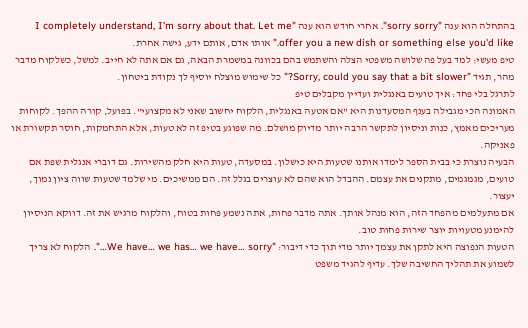בהתחלה הוא ענה "sorry sorry". אחרי חודש הוא ענה "I completely understand, I'm sorry about that. Let me offer you a new dish or something else you'd like." אותו אדם, אותם ידע, גישה אחרת.
טיפ מעשי: למד בעל פה שלושה משפטי הצלה והשתמש בהם בכוונה במשמרת הבאה, גם אם אתה לא חייב. למשל, כשלקוח מדבר מהר, תגיד "Sorry, could you say that a bit slower?" כל שימוש מוצלח יוסיף לך נקודת ביטחון.
לתרגל בלי פחד: איך טועים באנגלית ועדיין מקבלים טיפ
האמונה הכי מגבילה בענף המסעדנות היא "אם אטעה באנגלית, הלקוח יחשוב שאני לא מקצועי". בפועל, קורה ההפך. לקוחות מעריכים מאמץ, כנות וניסיון לתקשר הרבה יותר מדיוק מושלם. מה שפוגע בטיפ זה לא טעות, אלא התחמקות, חוסר תקשורת או פאניקה.
הבעיה נוצרת כי בבית הספר לימדו אותנו שטעות היא כישלון. במסעדה, טעות היא חלק מהשירות. גם דוברי אנגלית שפת אם טועים, מגמגמים, מתקנים את עצמם. ההבדל הוא שהם לא עוצרים בגלל זה. הם ממשיכים. מי שלמד שטעות שווה ציון נמוך, יעצור.
אם מתעלמים מהפחד הזה, הוא מנהל אותך. אתה מדבר פחות, אתה נשמע פחות בטוח, והלקוח מרגיש את זה. דווקא הניסיון להימנע מטעויות יוצר שירות פחות טוב.
הטעות הנפוצה היא לתקן את עצמך יותר מדי תוך כדי דיבור: "We have… we has… we have… sorry…". הלקוח לא צריך לשמוע את תהליך החשיבה שלך. עדיף להגיד משפט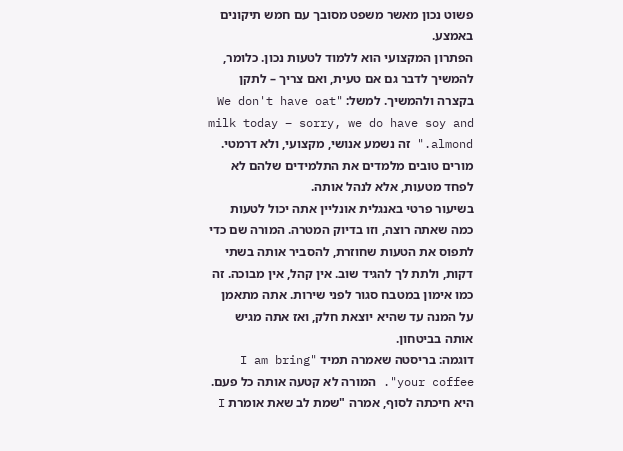פשוט נכון מאשר משפט מסובך עם חמש תיקונים באמצע.
הפתרון המקצועי הוא ללמוד לטעות נכון. כלומר, להמשיך לדבר גם אם טעית, ואם צריך – לתקן בקצרה ולהמשיך. למשל: "We don't have oat milk today – sorry, we do have soy and almond." זה נשמע אנושי, מקצועי, ולא דרמטי. מורים טובים מלמדים את התלמידים שלהם לא לפחד מטעות, אלא לנהל אותה.
בשיעור פרטי באנגלית אונליין אתה יכול לטעות כמה שאתה רוצה, וזו בדיוק המטרה. המורה שם כדי לתפוס את הטעות שחוזרת, להסביר אותה בשתי דקות, ולתת לך להגיד שוב. אין קהל, אין מבוכה. זה כמו אימון במטבח סגור לפני שירות. אתה מתאמן על המנה עד שהיא יוצאת חלק, ואז אתה מגיש אותה בביטחון.
דוגמה: בריסטה שאמרה תמיד "I am bring your coffee". המורה לא קטעה אותה כל פעם. היא חיכתה לסוף, אמרה "שמת לב שאת אומרת I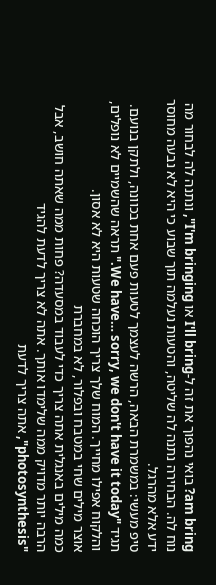am bring? בואי נהפוך את זה ל-I'll bring או I'm bringing", ונתנה לה לבחור מה נוח לה. הבחירה נתנה לה שליטה, והטעות נעלמה תוך שבוע כי היא לא נבעה מחוסר ידע אלא מהרגל.
טיפ מעשי: במשמרת הבאה, הרשה לעצמך לטעות פעם אחת בכוונה, ולתקן בנועם. תגיד "We have… sorry, we don't have it today." תראה שהשמיים לא נופלים, והלקוח אפילו מחייך. המוח שלך צריך הוכחה שטעות היא לא אסון.
אוצר מילים שחי במטבח ובפלור, לא במחברת
כמה מילים באנגלית אתה צריך כדי לעבוד במסעדה? פחות ממה שאתה חושב, אבל הרבה יותר מדויק ממה שלימדו אותך. אתה לא צריך לדעת להגיד "photosynthesis", אתה צריך לדעת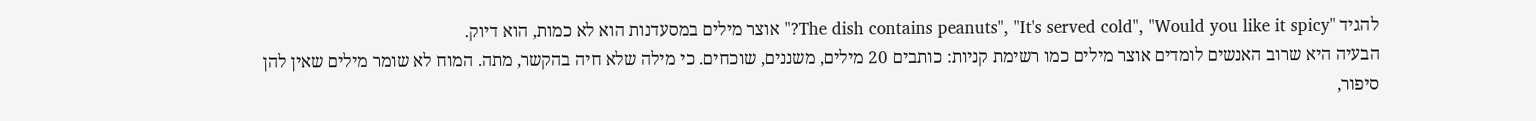להגיד "The dish contains peanuts", "It's served cold", "Would you like it spicy?" אוצר מילים במסעדנות הוא לא כמות, הוא דיוק.
הבעיה היא שרוב האנשים לומדים אוצר מילים כמו רשימת קניות: כותבים 20 מילים, משננים, שוכחים. כי מילה שלא חיה בהקשר, מתה. המוח לא שומר מילים שאין להן סיפור,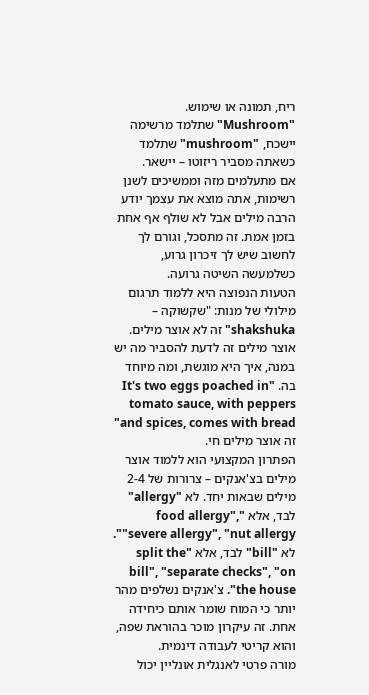ריח, תמונה או שימוש. "Mushroom" שתלמד מרשימה יישכח, "mushroom" שתלמד כשאתה מסביר ריזוטו – יישאר.
אם מתעלמים מזה וממשיכים לשנן רשימות, אתה מוצא את עצמך יודע הרבה מילים אבל לא שולף אף אחת בזמן אמת. זה מתסכל, וגורם לך לחשוב שיש לך זיכרון גרוע, כשלמעשה השיטה גרועה.
הטעות הנפוצה היא ללמוד תרגום מילולי של מנות: "שקשוקה – shakshuka" זה לא אוצר מילים. אוצר מילים זה לדעת להסביר מה יש במנה, איך היא מוגשת, ומה מיוחד בה. "It's two eggs poached in tomato sauce, with peppers and spices, comes with bread" זה אוצר מילים חי.
הפתרון המקצועי הוא ללמוד אוצר מילים בצ'אנקים – צרורות של 2-4 מילים שבאות יחד. לא "allergy" לבד, אלא "food allergy", "severe allergy", "nut allergy". לא "bill" לבד, אלא "split the bill", "separate checks", "on the house". צ'אנקים נשלפים מהר יותר כי המוח שומר אותם כיחידה אחת. זה עיקרון מוכר בהוראת שפה, והוא קריטי לעבודה דינמית.
מורה פרטי לאנגלית אונליין יכול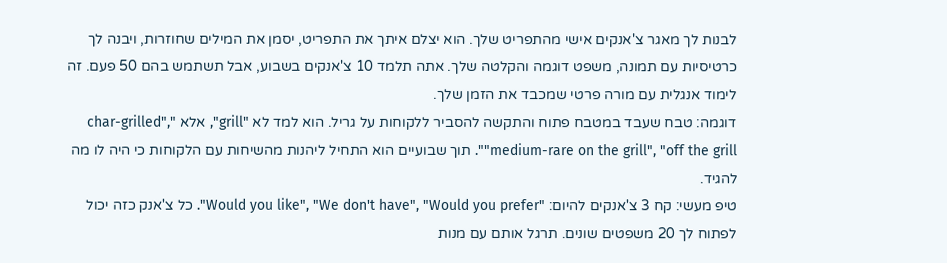לבנות לך מאגר צ'אנקים אישי מהתפריט שלך. הוא יצלם איתך את התפריט, יסמן את המילים שחוזרות, ויבנה לך כרטיסיות עם תמונה, משפט דוגמה והקלטה שלך. אתה תלמד 10 צ'אנקים בשבוע, אבל תשתמש בהם 50 פעם. זה לימוד אנגלית עם מורה פרטי שמכבד את הזמן שלך.
דוגמה: טבח שעבד במטבח פתוח והתקשה להסביר ללקוחות על גריל. הוא למד לא "grill", אלא "char-grilled", "medium-rare on the grill", "off the grill". תוך שבועיים הוא התחיל ליהנות מהשיחות עם הלקוחות כי היה לו מה להגיד.
טיפ מעשי: קח 3 צ'אנקים להיום: "Would you like", "We don't have", "Would you prefer". כל צ'אנק כזה יכול לפתוח לך 20 משפטים שונים. תרגל אותם עם מנות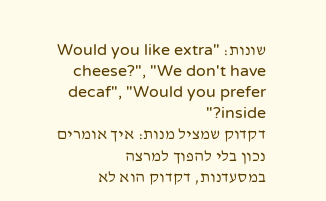שונות: "Would you like extra cheese?", "We don't have decaf", "Would you prefer inside?"
דקדוק שמציל מנות: איך אומרים נכון בלי להפוך למרצה
במסעדנות, דקדוק הוא לא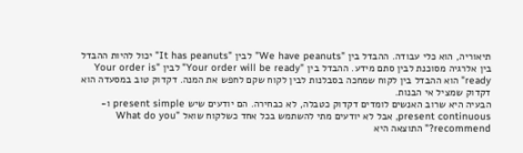תיאוריה, הוא כלי עבודה. ההבדל בין "We have peanuts" לבין "It has peanuts" יכול להיות ההבדל בין אלרגיה מסוכנת לבין סתם מידע. ההבדל בין "Your order will be ready" לבין "Your order is ready" הוא ההבדל בין לקוח שמחכה בסבלנות לבין לקוח שקם לחפש את המנה. דקדוק טוב במסעדה הוא דקדוק שמציל אי הבנות.
הבעיה היא שרוב האנשים לומדים דקדוק כטבלה, לא כבחירה. הם יודעים שיש present simple ו-present continuous, אבל לא יודעים מתי להשתמש בכל אחד כשלקוח שואל "What do you recommend?" התוצאה היא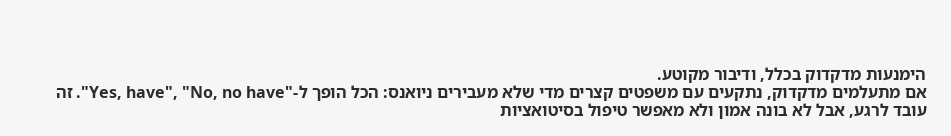הימנעות מדקדוק בכלל, ודיבור מקוטע.
אם מתעלמים מדקדוק, נתקעים עם משפטים קצרים מדי שלא מעבירים ניואנס: הכל הופך ל-"Yes, have", "No, no have". זה עובד לרגע, אבל לא בונה אמון ולא מאפשר טיפול בסיטואציות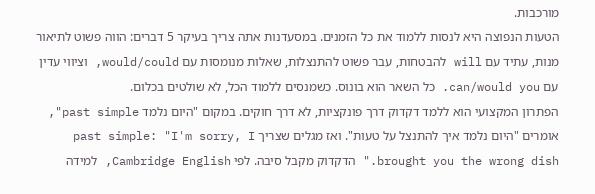מורכבות.
הטעות הנפוצה היא לנסות ללמוד את כל הזמנים. במסעדנות אתה צריך בעיקר 5 דברים: הווה פשוט לתיאור מנות, עתיד עם will להבטחות, עבר פשוט להתנצלות, שאלות מנומסות עם would/could, וציווי עדין עם can/would you. כל השאר הוא בונוס. כשמנסים ללמוד הכל, לא שולטים בכלום.
הפתרון המקצועי הוא ללמד דקדוק דרך פונקציות, לא דרך חוקים. במקום "היום נלמד past simple", אומרים "היום נלמד איך להתנצל על טעות". ואז מגלים שצריך past simple: "I'm sorry, I brought you the wrong dish." הדקדוק מקבל סיבה. לפי Cambridge English, למידה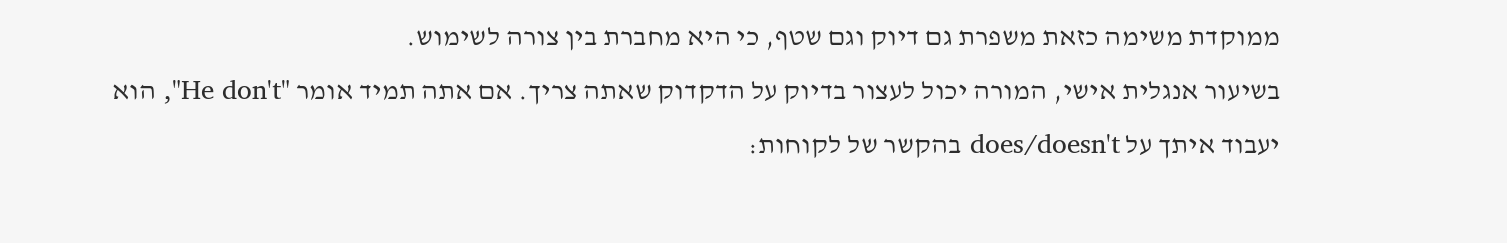ממוקדת משימה כזאת משפרת גם דיוק וגם שטף, כי היא מחברת בין צורה לשימוש.
בשיעור אנגלית אישי, המורה יכול לעצור בדיוק על הדקדוק שאתה צריך. אם אתה תמיד אומר "He don't", הוא יעבוד איתך על does/doesn't בהקשר של לקוחות: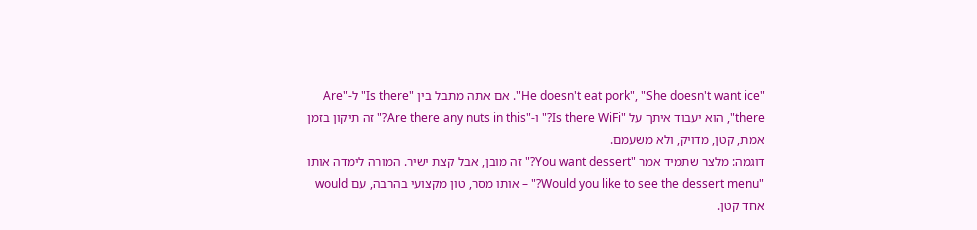"He doesn't eat pork", "She doesn't want ice". אם אתה מתבל בין "Is there" ל-"Are there", הוא יעבוד איתך על "Is there WiFi?" ו-"Are there any nuts in this?" זה תיקון בזמן אמת, קטן, מדויק, ולא משעמם.
דוגמה: מלצר שתמיד אמר "You want dessert?" זה מובן, אבל קצת ישיר. המורה לימדה אותו "Would you like to see the dessert menu?" – אותו מסר, טון מקצועי בהרבה, עם would אחד קטן.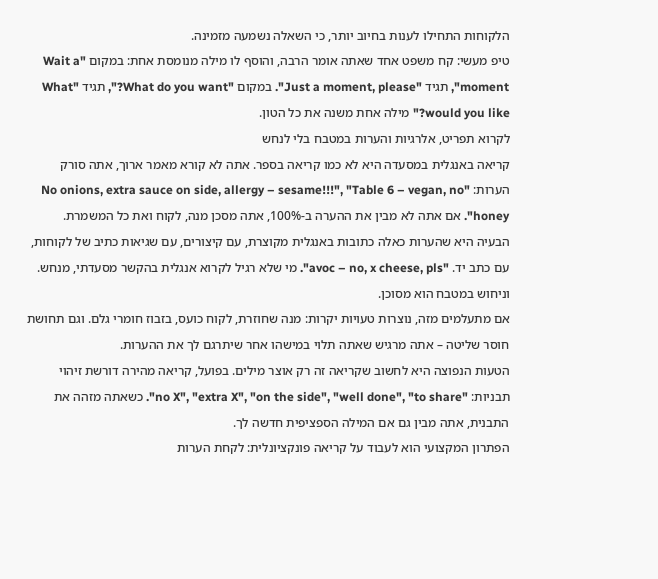הלקוחות התחילו לענות בחיוב יותר, כי השאלה נשמעה מזמינה.
טיפ מעשי: קח משפט אחד שאתה אומר הרבה, והוסף לו מילה מנומסת אחת: במקום "Wait a moment", תגיד "Just a moment, please". במקום "What do you want?", תגיד "What would you like?" מילה אחת משנה את כל הטון.
לקרוא תפריט, אלרגיות והערות במטבח בלי לנחש
קריאה באנגלית במסעדה היא לא כמו קריאה בספר. אתה לא קורא מאמר ארוך, אתה סורק הערות: "No onions, extra sauce on side, allergy – sesame!!!", "Table 6 – vegan, no honey". אם אתה לא מבין את ההערה ב-100%, אתה מסכן מנה, לקוח ואת כל המשמרת.
הבעיה היא שהערות כאלה כתובות באנגלית מקוצרת, עם קיצורים, עם שגיאות כתיב של לקוחות, עם כתב יד. "avoc – no, x cheese, pls". מי שלא רגיל לקרוא אנגלית בהקשר מסעדתי, מנחש. וניחוש במטבח הוא מסוכן.
אם מתעלמים מזה, נוצרות טעויות יקרות: מנה שחוזרת, לקוח כועס, בזבוז חומרי גלם. וגם תחושת חוסר שליטה – אתה מרגיש שאתה תלוי במישהו אחר שיתרגם לך את ההערות.
הטעות הנפוצה היא לחשוב שקריאה זה רק אוצר מילים. בפועל, קריאה מהירה דורשת זיהוי תבניות: "no X", "extra X", "on the side", "well done", "to share". כשאתה מזהה את התבנית, אתה מבין גם אם המילה הספציפית חדשה לך.
הפתרון המקצועי הוא לעבוד על קריאה פונקציונלית: לקחת הערות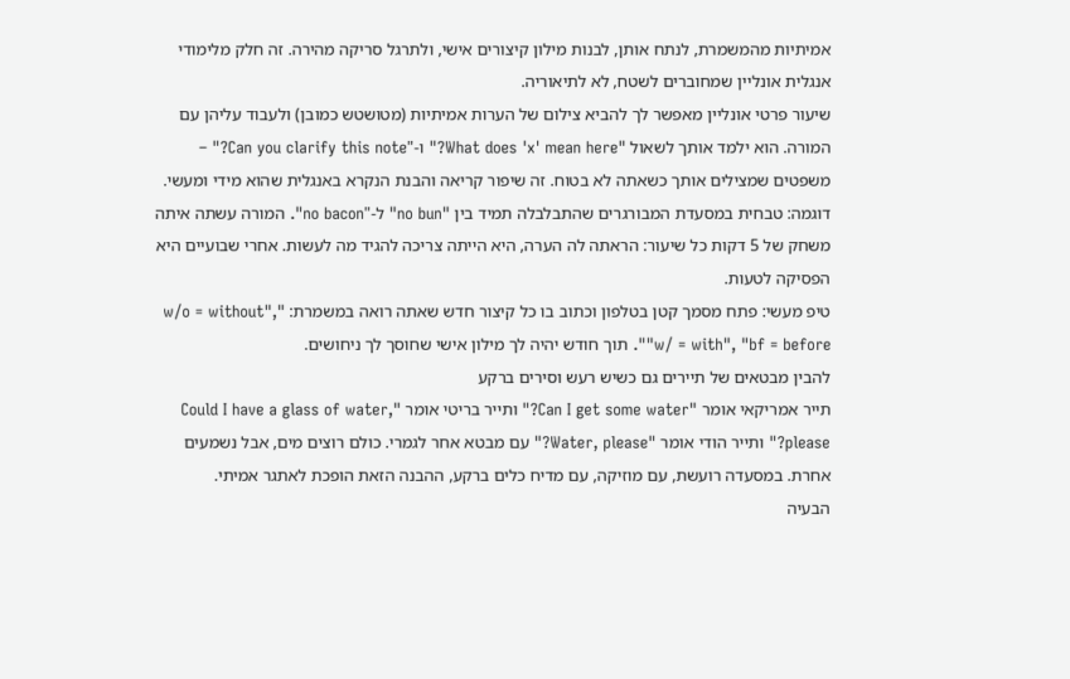אמיתיות מהמשמרת, לנתח אותן, לבנות מילון קיצורים אישי, ולתרגל סריקה מהירה. זה חלק מלימודי אנגלית אונליין שמחוברים לשטח, לא לתיאוריה.
שיעור פרטי אונליין מאפשר לך להביא צילום של הערות אמיתיות (מטושטש כמובן) ולעבוד עליהן עם המורה. הוא ילמד אותך לשאול "What does 'x' mean here?" ו-"Can you clarify this note?" – משפטים שמצילים אותך כשאתה לא בטוח. זה שיפור קריאה והבנת הנקרא באנגלית שהוא מידי ומעשי.
דוגמה: טבחית במסעדת המבורגרים שהתבלבלה תמיד בין "no bun" ל-"no bacon". המורה עשתה איתה משחק של 5 דקות כל שיעור: הראתה לה הערה, היא הייתה צריכה להגיד מה לעשות. אחרי שבועיים היא הפסיקה לטעות.
טיפ מעשי: פתח מסמך קטן בטלפון וכתוב בו כל קיצור חדש שאתה רואה במשמרת: "w/o = without", "w/ = with", "bf = before". תוך חודש יהיה לך מילון אישי שחוסך לך ניחושים.
להבין מבטאים של תיירים גם כשיש רעש וסירים ברקע
תייר אמריקאי אומר "Can I get some water?" ותייר בריטי אומר "Could I have a glass of water, please?" ותייר הודי אומר "Water, please?" עם מבטא אחר לגמרי. כולם רוצים מים, אבל נשמעים אחרת. במסעדה רועשת, עם מוזיקה, עם מדיח כלים ברקע, ההבנה הזאת הופכת לאתגר אמיתי.
הבעיה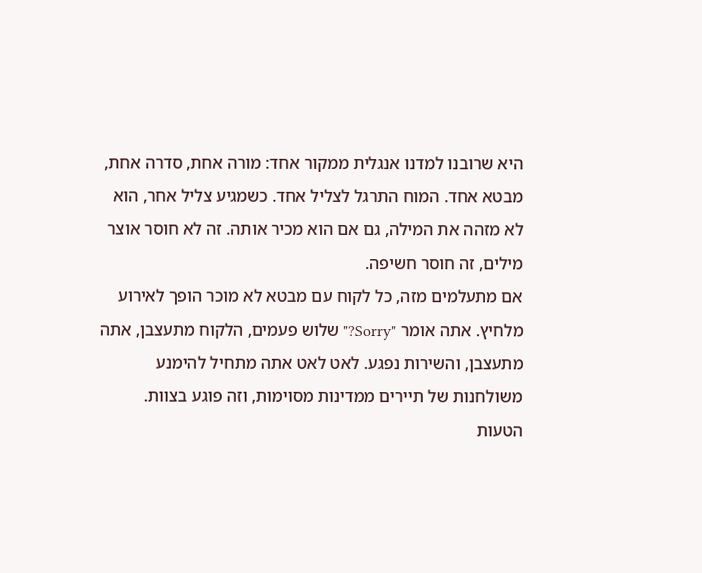היא שרובנו למדנו אנגלית ממקור אחד: מורה אחת, סדרה אחת, מבטא אחד. המוח התרגל לצליל אחד. כשמגיע צליל אחר, הוא לא מזהה את המילה, גם אם הוא מכיר אותה. זה לא חוסר אוצר מילים, זה חוסר חשיפה.
אם מתעלמים מזה, כל לקוח עם מבטא לא מוכר הופך לאירוע מלחיץ. אתה אומר "Sorry?" שלוש פעמים, הלקוח מתעצבן, אתה מתעצבן, והשירות נפגע. לאט לאט אתה מתחיל להימנע משולחנות של תיירים ממדינות מסוימות, וזה פוגע בצוות.
הטעות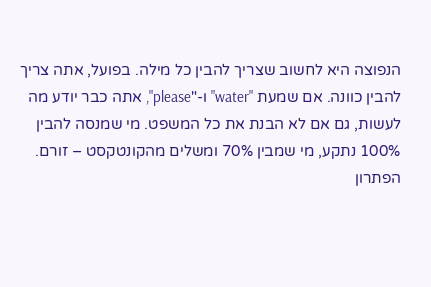הנפוצה היא לחשוב שצריך להבין כל מילה. בפועל, אתה צריך להבין כוונה. אם שמעת "water" ו-"please", אתה כבר יודע מה לעשות, גם אם לא הבנת את כל המשפט. מי שמנסה להבין 100% נתקע, מי שמבין 70% ומשלים מהקונטקסט – זורם.
הפתרון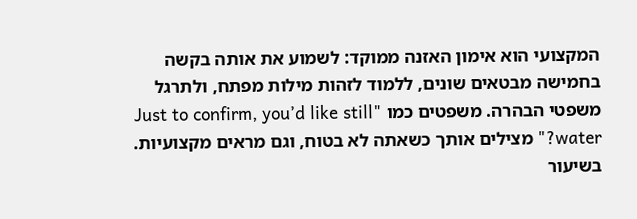המקצועי הוא אימון האזנה ממוקד: לשמוע את אותה בקשה בחמישה מבטאים שונים, ללמוד לזהות מילות מפתח, ולתרגל משפטי הבהרה. משפטים כמו "Just to confirm, you’d like still water?" מצילים אותך כשאתה לא בטוח, וגם מראים מקצועיות.
בשיעור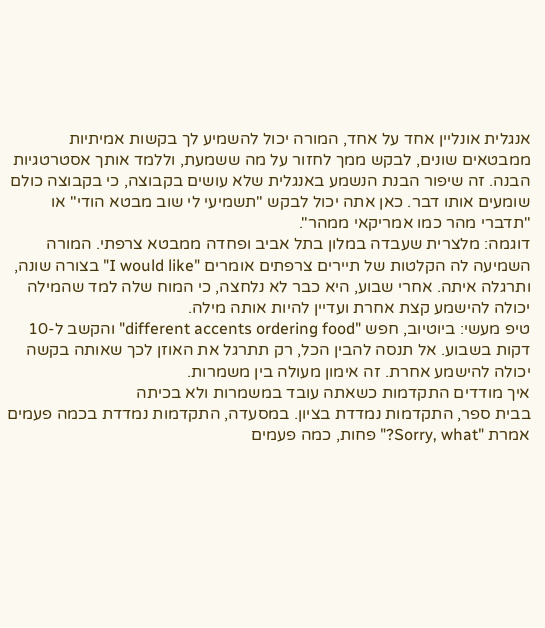אנגלית אונליין אחד על אחד, המורה יכול להשמיע לך בקשות אמיתיות ממבטאים שונים, לבקש ממך לחזור על מה ששמעת, וללמד אותך אסטרטגיות הבנה. זה שיפור הבנת הנשמע באנגלית שלא עושים בקבוצה, כי בקבוצה כולם שומעים אותו דבר. כאן אתה יכול לבקש "תשמיעי לי שוב מבטא הודי" או "תדברי מהר כמו אמריקאי ממהר".
דוגמה: מלצרית שעבדה במלון בתל אביב ופחדה ממבטא צרפתי. המורה השמיעה לה הקלטות של תיירים צרפתים אומרים "I would like" בצורה שונה, ותרגלה איתה. אחרי שבוע, היא כבר לא נלחצה, כי המוח שלה למד שהמילה יכולה להישמע קצת אחרת ועדיין להיות אותה מילה.
טיפ מעשי: ביוטיוב, חפש "different accents ordering food" והקשב ל-10 דקות בשבוע. אל תנסה להבין הכל, רק תתרגל את האוזן לכך שאותה בקשה יכולה להישמע אחרת. זה אימון מעולה בין משמרות.
איך מודדים התקדמות כשאתה עובד במשמרות ולא בכיתה
בבית ספר, התקדמות נמדדת בציון. במסעדה, התקדמות נמדדת בכמה פעמים אמרת "Sorry, what?" פחות, כמה פעמים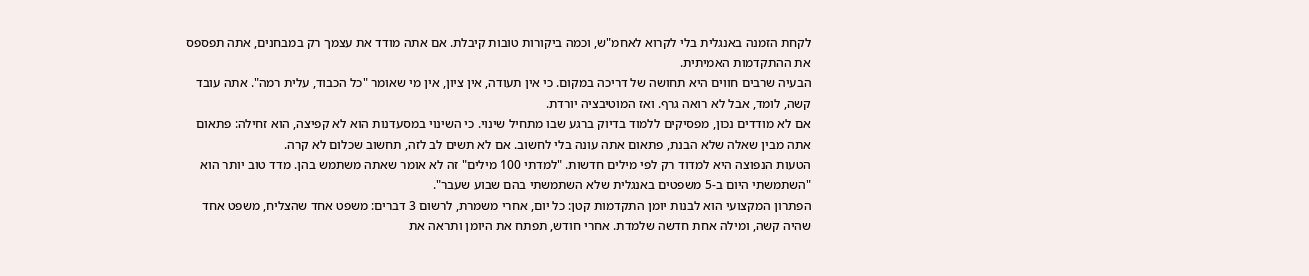לקחת הזמנה באנגלית בלי לקרוא לאחמ"ש, וכמה ביקורות טובות קיבלת. אם אתה מודד את עצמך רק במבחנים, אתה תפספס את ההתקדמות האמיתית.
הבעיה שרבים חווים היא תחושה של דריכה במקום. כי אין תעודה, אין ציון, אין מי שאומר "כל הכבוד, עלית רמה". אתה עובד קשה, לומד, אבל לא רואה גרף. ואז המוטיבציה יורדת.
אם לא מודדים נכון, מפסיקים ללמוד בדיוק ברגע שבו מתחיל שינוי. כי השינוי במסעדנות הוא לא קפיצה, הוא זחילה: פתאום אתה מבין שאלה שלא הבנת, פתאום אתה עונה בלי לחשוב. אם לא תשים לב לזה, תחשוב שכלום לא קרה.
הטעות הנפוצה היא למדוד רק לפי מילים חדשות. "למדתי 100 מילים" זה לא אומר שאתה משתמש בהן. מדד טוב יותר הוא "השתמשתי היום ב-5 משפטים באנגלית שלא השתמשתי בהם שבוע שעבר".
הפתרון המקצועי הוא לבנות יומן התקדמות קטן: כל יום, אחרי משמרת, לרשום 3 דברים: משפט אחד שהצליח, משפט אחד שהיה קשה, ומילה אחת חדשה שלמדת. אחרי חודש, תפתח את היומן ותראה את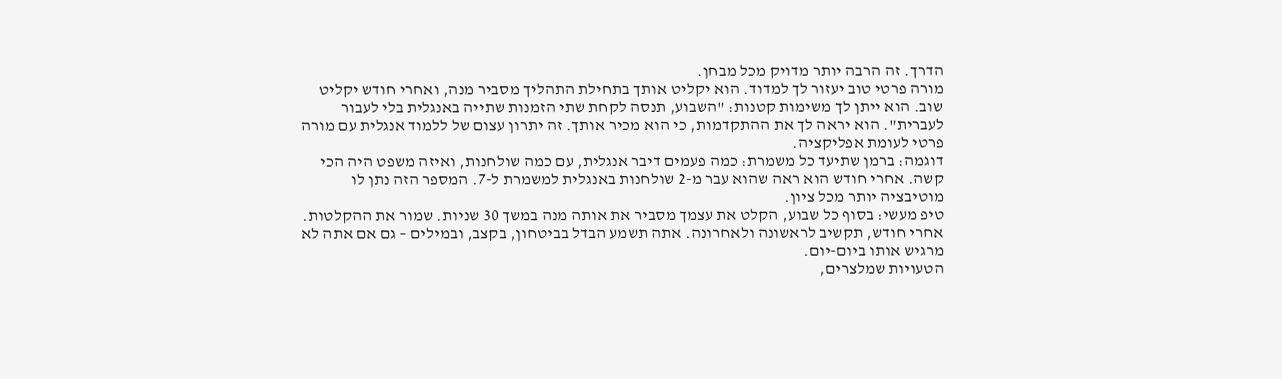הדרך. זה הרבה יותר מדויק מכל מבחן.
מורה פרטי טוב יעזור לך למדוד. הוא יקליט אותך בתחילת התהליך מסביר מנה, ואחרי חודש יקליט שוב. הוא ייתן לך משימות קטנות: "השבוע, תנסה לקחת שתי הזמנות שתייה באנגלית בלי לעבור לעברית". הוא יראה לך את ההתקדמות, כי הוא מכיר אותך. זה יתרון עצום של ללמוד אנגלית עם מורה פרטי לעומת אפליקציה.
דוגמה: ברמן שתיעד כל משמרת: כמה פעמים דיבר אנגלית, עם כמה שולחנות, ואיזה משפט היה הכי קשה. אחרי חודש הוא ראה שהוא עבר מ-2 שולחנות באנגלית למשמרת ל-7. המספר הזה נתן לו מוטיבציה יותר מכל ציון.
טיפ מעשי: בסוף כל שבוע, הקלט את עצמך מסביר את אותה מנה במשך 30 שניות. שמור את ההקלטות. אחרי חודש, תקשיב לראשונה ולאחרונה. אתה תשמע הבדל בביטחון, בקצב, ובמילים – גם אם אתה לא מרגיש אותו ביום-יום.
הטעויות שמלצרים,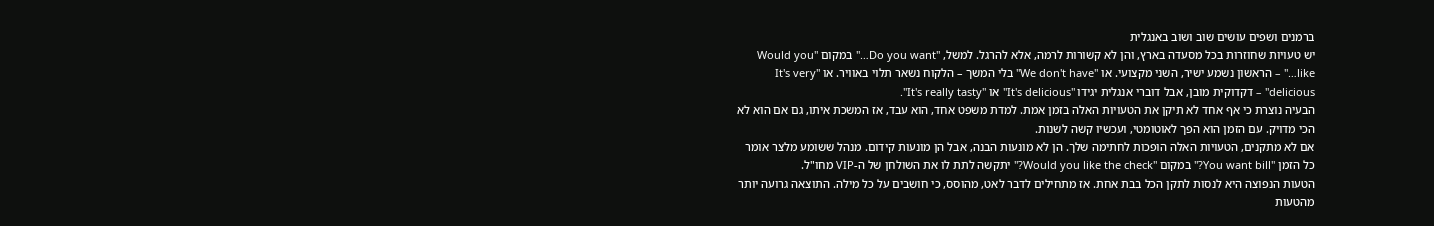ברמנים ושפים עושים שוב ושוב באנגלית
יש טעויות שחוזרות בכל מסעדה בארץ, והן לא קשורות לרמה, אלא להרגל. למשל, "Do you want…" במקום "Would you like…" – הראשון נשמע ישיר, השני מקצועי. או "We don't have" בלי המשך – הלקוח נשאר תלוי באוויר. או "It's very delicious" – דקדוקית מובן, אבל דוברי אנגלית יגידו "It's delicious" או "It's really tasty".
הבעיה נוצרת כי אף אחד לא תיקן את הטעויות האלה בזמן אמת. למדת משפט אחד, הוא עבד, אז המשכת איתו, גם אם הוא לא הכי מדויק. עם הזמן הוא הפך לאוטומטי, ועכשיו קשה לשנות.
אם לא מתקנים, הטעויות האלה הופכות לחתימה שלך. הן לא מונעות הבנה, אבל הן מונעות קידום. מנהל ששומע מלצר אומר כל הזמן "You want bill?" במקום "Would you like the check?" יתקשה לתת לו את השולחן של ה-VIP מחו"ל.
הטעות הנפוצה היא לנסות לתקן הכל בבת אחת. אז מתחילים לדבר לאט, מהוסס, כי חושבים על כל מילה. התוצאה גרועה יותר מהטעות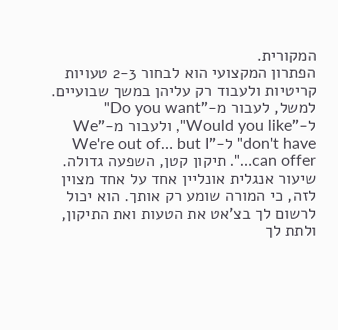המקורית.
הפתרון המקצועי הוא לבחור 2-3 טעויות קריטיות ולעבוד רק עליהן במשך שבועיים. למשל, לעבור מ-"Do you want" ל-"Would you like", ולעבור מ-"We don't have" ל-"We're out of… but I can offer…". תיקון קטן, השפעה גדולה.
שיעור אנגלית אונליין אחד על אחד מצוין לזה, כי המורה שומע רק אותך. הוא יכול לרשום לך בצ'אט את הטעות ואת התיקון, ולתת לך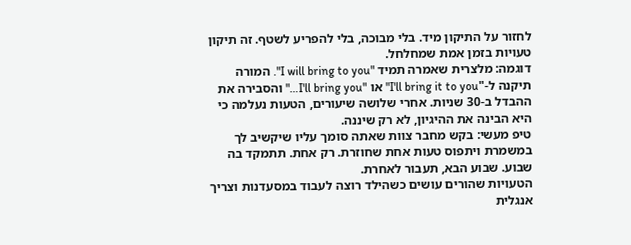לחזור על התיקון מיד. בלי מבוכה, בלי להפריע לשטף. זה תיקון טעויות בזמן אמת שמחלחל.
דוגמה: מלצרית שאמרה תמיד "I will bring to you". המורה תיקנה ל-"I'll bring it to you" או "I'll bring you…" והסבירה את ההבדל ב-30 שניות. אחרי שלושה שיעורים, הטעות נעלמה כי היא הבינה את ההיגיון, לא רק שיננה.
טיפ מעשי: בקש מחבר צוות שאתה סומך עליו שיקשיב לך במשמרת ויתפוס טעות אחת שחוזרת. רק אחת. תתמקד בה שבוע. שבוע הבא, תעבור לאחרת.
הטעויות שהורים עושים כשהילד רוצה לעבוד במסעדנות וצריך אנגלית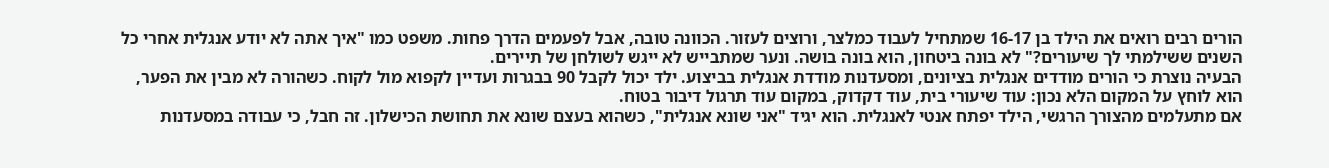הורים רבים רואים את הילד בן 16-17 שמתחיל לעבוד כמלצר, ורוצים לעזור. הכוונה טובה, אבל לפעמים הדרך פחות. משפט כמו "איך אתה לא יודע אנגלית אחרי כל השנים ששילמתי לך שיעורים?" לא בונה ביטחון, הוא בונה בושה. ונער שמתבייש לא ייגש לשולחן של תיירים.
הבעיה נוצרת כי הורים מודדים אנגלית בציונים, ומסעדנות מודדת אנגלית בביצוע. ילד יכול לקבל 90 בבגרות ועדיין לקפוא מול לקוח. כשהורה לא מבין את הפער, הוא לוחץ על המקום הלא נכון: עוד שיעורי בית, עוד דקדוק, במקום עוד תרגול דיבור בטוח.
אם מתעלמים מהצורך הרגשי, הילד יפתח אנטי לאנגלית. הוא יגיד "אני שונא אנגלית", כשהוא בעצם שונא את תחושת הכישלון. זה חבל, כי עבודה במסעדנות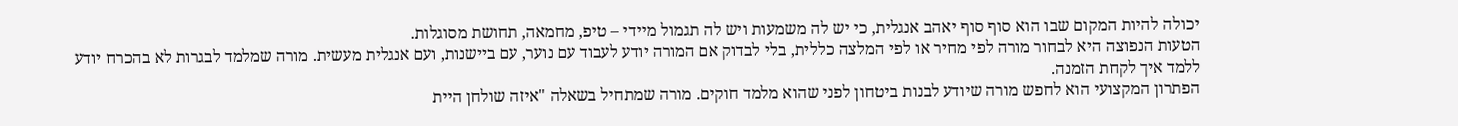יכולה להיות המקום שבו הוא סוף סוף יאהב אנגלית, כי יש לה משמעות ויש לה תגמול מיידי – טיפ, מחמאה, תחושת מסוגלות.
הטעות הנפוצה היא לבחור מורה לפי מחיר או לפי המלצה כללית, בלי לבדוק אם המורה יודע לעבוד עם נוער, עם ביישנות, ועם אנגלית מעשית. מורה שמלמד לבגרות לא בהכרח יודע ללמד איך לקחת הזמנה.
הפתרון המקצועי הוא לחפש מורה שיודע לבנות ביטחון לפני שהוא מלמד חוקים. מורה שמתחיל בשאלה "איזה שולחן היית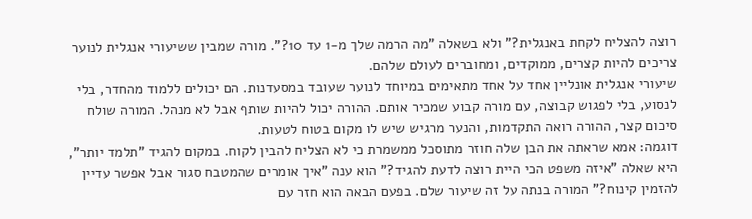רוצה להצליח לקחת באנגלית?" ולא בשאלה "מה הרמה שלך מ-1 עד 10?". מורה שמבין ששיעורי אנגלית לנוער צריכים להיות קצרים, ממוקדים, ומחוברים לעולם שלהם.
שיעורי אנגלית אונליין אחד על אחד מתאימים במיוחד לנוער שעובד במסעדנות. הם יכולים ללמוד מהחדר, בלי לנסוע, בלי לפגוש קבוצה, עם מורה קבוע שמכיר אותם. ההורה יכול להיות שותף אבל לא מנהל. המורה שולח סיכום קצר, ההורה רואה התקדמות, והנער מרגיש שיש לו מקום בטוח לטעות.
דוגמה: אמא שראתה את הבן שלה חוזר מתוסכל ממשמרת כי לא הצליח להבין לקוח. במקום להגיד "תלמד יותר", היא שאלה "איזה משפט הכי היית רוצה לדעת להגיד?" הוא ענה "איך אומרים שהמטבח סגור אבל אפשר עדיין להזמין קינוח?" המורה בנתה על זה שיעור שלם. בפעם הבאה הוא חזר עם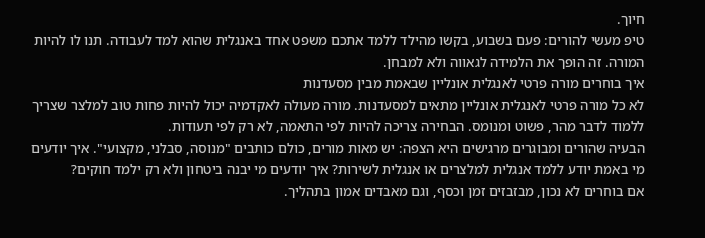חיוך.
טיפ מעשי להורים: פעם בשבוע, בקשו מהילד ללמד אתכם משפט אחד באנגלית שהוא למד לעבודה. תנו לו להיות המורה. זה הופך את הלמידה לגאווה ולא למבחן.
איך בוחרים מורה פרטי לאנגלית אונליין שבאמת מבין מסעדנות
לא כל מורה פרטי לאנגלית אונליין מתאים למסעדנות. מורה מעולה לאקדמיה יכול להיות פחות טוב למלצר שצריך ללמוד לדבר מהר, פשוט ומנומס. הבחירה צריכה להיות לפי התאמה, לא רק לפי תעודות.
הבעיה שהורים ומבוגרים מרגישים היא הצפה: יש מאות מורים, כולם כותבים "מנוסה, סבלני, מקצועי". איך יודעים מי באמת יודע ללמד אנגלית למלצרים או אנגלית לשירות? איך יודעים מי יבנה ביטחון ולא רק ילמד חוקים?
אם בוחרים לא נכון, מבזבזים זמן וכסף, וגם מאבדים אמון בתהליך.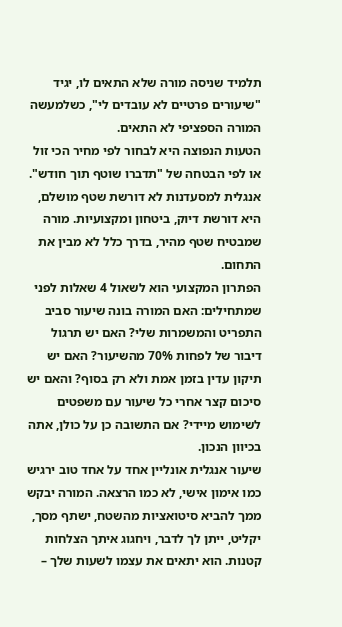תלמיד שניסה מורה שלא התאים לו, יגיד "שיעורים פרטיים לא עובדים לי", כשלמעשה המורה הספציפי לא התאים.
הטעות הנפוצה היא לבחור לפי מחיר הכי זול או לפי הבטחה של "תדברו שוטף תוך חודש". אנגלית למסעדנות לא דורשת שטף מושלם, היא דורשת דיוק, ביטחון ומקצועיות. מורה שמבטיח שטף מהיר, בדרך כלל לא מבין את התחום.
הפתרון המקצועי הוא לשאול 4 שאלות לפני שמתחילים: האם המורה בונה שיעור סביב התפריט והמשמרות שלי? האם יש תרגול דיבור של לפחות 70% מהשיעור? האם יש תיקון עדין בזמן אמת ולא רק בסוף? והאם יש סיכום קצר אחרי כל שיעור עם משפטים לשימוש מיידי? אם התשובה כן על כולן, אתה בכיוון הנכון.
שיעור אנגלית אונליין אחד על אחד טוב ירגיש כמו אימון אישי, לא כמו הרצאה. המורה יבקש ממך להביא סיטואציות מהשטח, ישתף מסך, יקליט, ייתן לך לדבר, ויחגוג איתך הצלחות קטנות. הוא יתאים את עצמו לשעות שלך –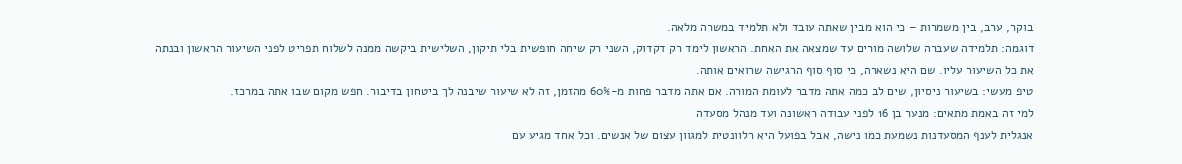בוקר, ערב, בין משמרות – כי הוא מבין שאתה עובד ולא תלמיד במשרה מלאה.
דוגמה: תלמידה שעברה שלושה מורים עד שמצאה את האחת. הראשון לימד רק דקדוק, השני רק שיחה חופשית בלי תיקון, השלישית ביקשה ממנה לשלוח תפריט לפני השיעור הראשון ובנתה את כל השיעור עליו. שם היא נשארה, כי סוף סוף הרגישה שרואים אותה.
טיפ מעשי: בשיעור ניסיון, שים לב כמה אתה מדבר לעומת המורה. אם אתה מדבר פחות מ-60% מהזמן, זה לא שיעור שיבנה לך ביטחון בדיבור. חפש מקום שבו אתה במרכז.
למי זה באמת מתאים: מנער בן 16 לפני עבודה ראשונה ועד מנהל מסעדה
אנגלית לענף המסעדנות נשמעת כמו נישה, אבל בפועל היא רלוונטית למגוון עצום של אנשים. וכל אחד מגיע עם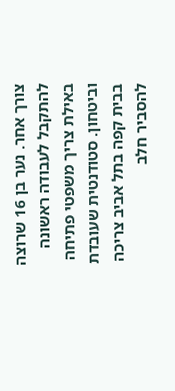צורך אחר. נער בן 16 שרוצה להתקבל לעבודה ראשונה באילת צריך משפטי פתיחה וביטחון. סטודנטית שעובדת בבית קפה בתל אביב צריכה להסביר חלב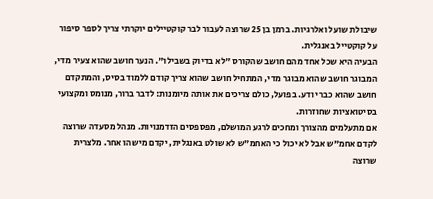שיבולת שועל ואלרגיות. ברמן בן 25 שרוצה לעבור לבר קוקטיילים יוקרתי צריך לספר סיפור על קוקטייל באנגלית.
הבעיה היא שכל אחד מהם חושב שהקורס "לא בדיוק בשבילו". הנער חושב שהוא צעיר מדי, המבוגר חושב שהוא מבוגר מדי, המתחיל חושב שהוא צריך קודם ללמוד בסיס, והמתקדם חושב שהוא כבר יודע. בפועל, כולם צריכים את אותה מיומנות: לדבר ברור, מנומס ומקצועי בסיטואציות שחוזרות.
אם מתעלמים מהצורך ומחכים לרגע המושלם, מפספסים הזדמנויות. מנהל מסעדה שרוצה לקדם אחמ"ש אבל לא יכול כי האחמ"ש לא שולט באנגלית, יקדם מישהו אחר. מלצרית שרוצה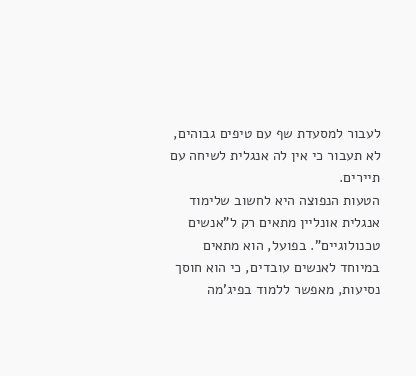לעבור למסעדת שף עם טיפים גבוהים, לא תעבור כי אין לה אנגלית לשיחה עם תיירים.
הטעות הנפוצה היא לחשוב שלימוד אנגלית אונליין מתאים רק ל"אנשים טכנולוגיים". בפועל, הוא מתאים במיוחד לאנשים עובדים, כי הוא חוסך נסיעות, מאפשר ללמוד בפיג'מה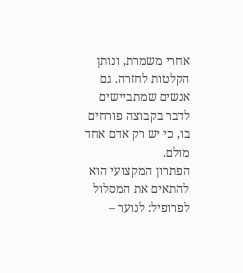אחרי משמרת, ונותן הקלטות לחזרה. גם אנשים שמתביישים לדבר בקבוצה פורחים בו, כי יש רק אדם אחד מולם.
הפתרון המקצועי הוא להתאים את המסלול לפרופיל: לנוער –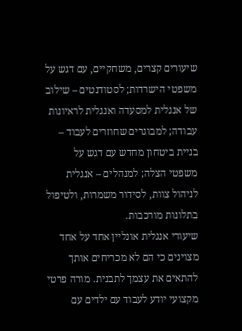שיעורים קצרים, משחקיים, עם דגש על משפטי הישרדות; לסטודנטים – שילוב של אנגלית למסעדה ואנגלית לראיונות עבודה; למבוגרים שחוזרים לעבוד – בניית ביטחון מחדש עם דגש על משפטי הצלה; למנהלים – אנגלית לניהול צוות, לסידור משמרות, ולטיפול בתלונות מורכבות.
שיעורי אנגלית אונליין אחד על אחד מצוינים כי הם לא מכריחים אותך להתאים את עצמך לתבנית. מורה פרטי מקצועי יודע לעבוד עם ילדים עם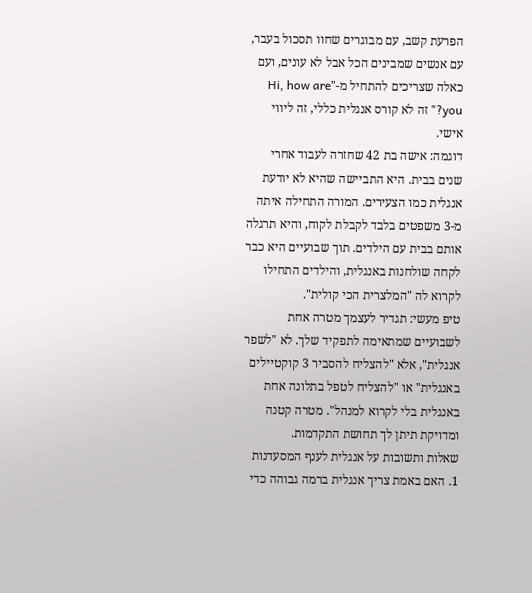הפרעת קשב, עם מבוגרים שחוו תסכול בעבר, עם אנשים שמבינים הכל אבל לא עונים, ועם כאלה שצריכים להתחיל מ-"Hi, how are you?" זה לא קורס אנגלית כללי, זה ליווי אישי.
דוגמה: אישה בת 42 שחזרה לעבוד אחרי שנים בבית. היא התביישה שהיא לא יודעת אנגלית כמו הצעירים. המורה התחילה איתה מ-3 משפטים בלבד לקבלת לקוח, והיא תרגלה אותם בבית עם הילדים. תוך שבועיים היא כבר לקחה שולחנות באנגלית, והילדים התחילו לקרוא לה "המלצרית הכי קולית".
טיפ מעשי: תגדיר לעצמך מטרה אחת לשבועיים שמתאימה לתפקיד שלך. לא "לשפר אנגלית", אלא "להצליח להסביר 3 קוקטיילים באנגלית" או "להצליח לטפל בתלונה אחת באנגלית בלי לקרוא למנהל". מטרה קטנה ומדויקת תיתן לך תחושת התקדמות.
שאלות ותשובות על אנגלית לענף המסעדנות
1. האם באמת צריך אנגלית ברמה גבוהה כדי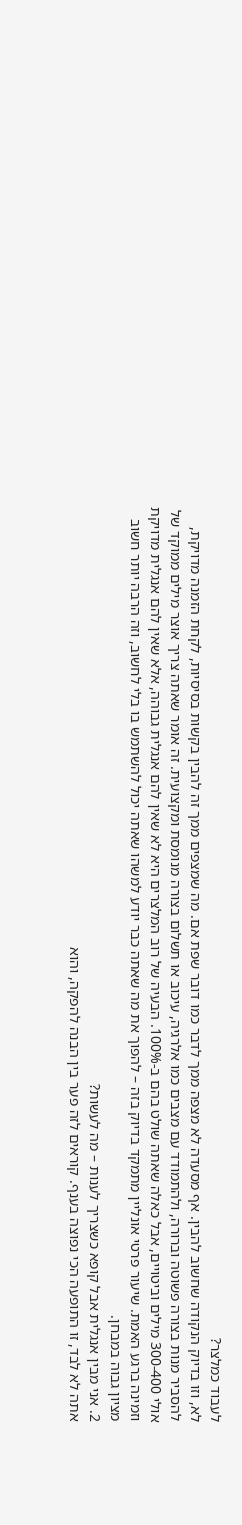לעבוד כמלצר?
לא, וזו בדיוק הנקודה שחשוב להבין. אף מסעדה לא מצפה ממך לדבר כמו דובר שפת אם. מה שמצפים ממך זה להבין בקשות בסיסיות, לקחת הזמנה מדויקת, להסביר מנות בצורה פשוטה וברורה, ולהתמודד עם מצבים כמו אלרגיה, עיכוב או תשלום בצורה מנומסת ומקצועית. זה אומר שאתה צריך אוצר מילים ממוקד של אולי 300-400 מילים וביטויים, אבל כאלה שאתה שולט בהם ב-100%. הבעיה של רוב המלצרים היא לא שאין להם אנגלית גבוהה, אלא שאין להם אנגלית מדויקת וזמינה ברגע האמת. שיעור פרטי אונליין מתמקד בדיוק בזה – להפוך את מה שאתה כבר יודע למשהו שאתה יכול להשתמש בו בלי לחשוב, וזה הרבה יותר חשוב מציון גבוה במבחן.
2. אני מבין אנגלית אבל קופא כשצריך לענות – מה לעשות?
אתה לא לבד, זו התופעה הכי נפוצה בענף. קוראים לזה פער בין הבנה להפקה, והוא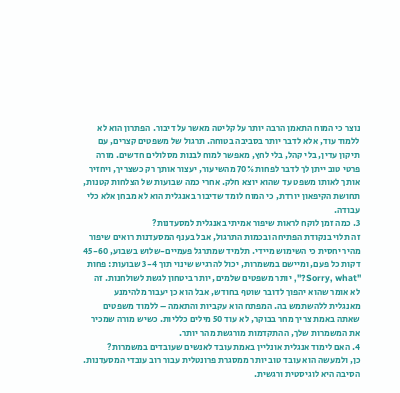נוצר כי המוח התאמן הרבה יותר על קליטה מאשר על דיבור. הפתרון הוא לא ללמוד עוד, אלא לדבר יותר בסביבה בטוחה. תרגול של משפטים קצרים, עם תיקון עדין, בלי קהל, בלי לחץ, מאפשר למוח לבנות מסלולים חדשים. מורה פרטי טוב ייתן לך לדבר לפחות 70% מהשיעור, יעצור אותך רק כשצריך, ויחזיר אותך לאותו משפט עד שהוא יוצא חלק. אחרי כמה שבועות של הצלחות קטנות, תחושת הקיפאון יורדת, כי המוח לומד שדיבור באנגלית הוא לא מבחן אלא כלי עבודה.
3. כמה זמן לוקח לראות שיפור אמיתי באנגלית למסעדנות?
זה תלוי בנקודת הפתיחה ובכמות התרגול, אבל בענף המסעדנות רואים שיפור מהיר יחסית כי השימוש מיידי. תלמיד שמתרגל פעמיים-שלוש בשבוע, 45-60 דקות כל פעם, ומיישם במשמרות, יכול להרגיש שינוי תוך 3-4 שבועות: פחות "Sorry, what?", יותר משפטים שלמים, יותר ביטחון לגשת לשולחנות. זה לא אומר שהוא יהפוך לדובר שוטף בחודש, אבל הוא כן יעבור מלהימנע מאנגלית ללהשתמש בה. המפתח הוא עקביות והתאמה – ללמוד משפטים שאתה באמת צריך מחר בבוקר, לא עוד 50 מילים כלליות. כשיש מורה שמכיר את המשמרות שלך, ההתקדמות מורגשת מהר יותר.
4. האם לימוד אנגלית אונליין באמת עובד לאנשים שעובדים במשמרות?
כן, ולמעשה הוא עובד טוב יותר ממסגרת פרונטלית עבור רוב עובדי המסעדנות. הסיבה היא לוגיסטית ורגשית.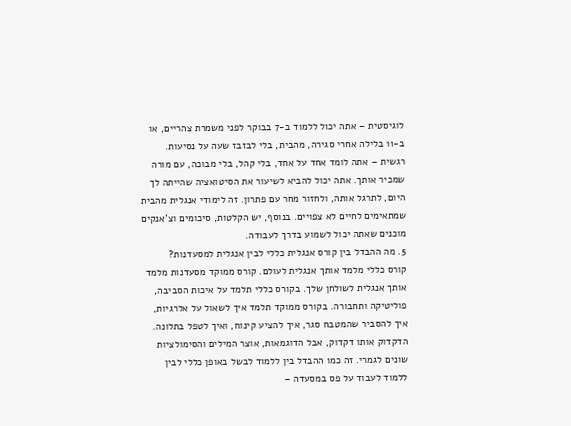לוגיסטית – אתה יכול ללמוד ב-7 בבוקר לפני משמרת צהריים, או ב-11 בלילה אחרי סגירה, מהבית, בלי לבזבז שעה על נסיעות. רגשית – אתה לומד אחד על אחד, בלי קהל, בלי מבוכה, עם מורה שמכיר אותך. אתה יכול להביא לשיעור את הסיטואציה שהייתה לך היום, לתרגל אותה, ולחזור מחר עם פתרון. זה לימודי אנגלית מהבית שמתאימים לחיים לא צפויים. בנוסף, יש הקלטות, סיכומים וצ'אנקים מוכנים שאתה יכול לשמוע בדרך לעבודה.
5. מה ההבדל בין קורס אנגלית כללי לבין אנגלית למסעדנות?
קורס כללי מלמד אותך אנגלית לעולם. קורס ממוקד מסעדנות מלמד אותך אנגלית לשולחן שלך. בקורס כללי תלמד על איכות הסביבה, פוליטיקה ותחבורה. בקורס ממוקד תלמד איך לשאול על אלרגיות, איך להסביר שהמטבח סגר, איך להציע קינוח, ואיך לטפל בתלונה. הדקדוק אותו דקדוק, אבל הדוגמאות, אוצר המילים והסימולציות שונים לגמרי. זה כמו ההבדל בין ללמוד לבשל באופן כללי לבין ללמוד לעבוד על פס במסעדה –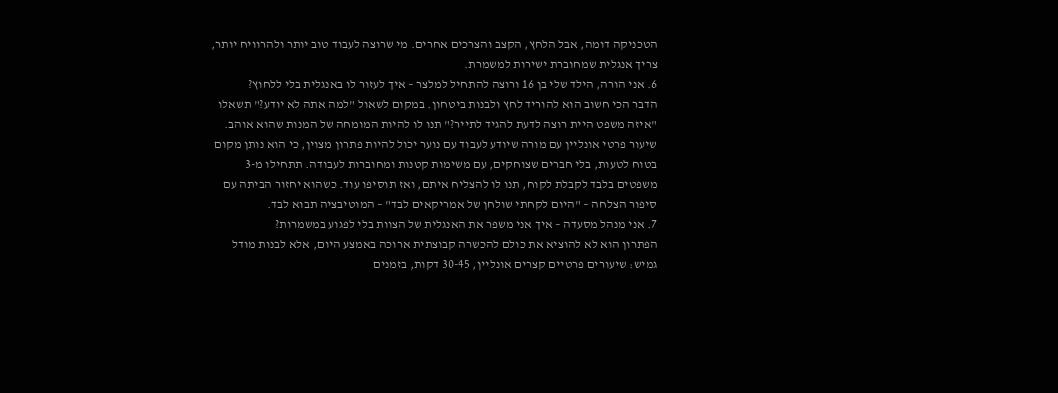הטכניקה דומה, אבל הלחץ, הקצב והצרכים אחרים. מי שרוצה לעבוד טוב יותר ולהרוויח יותר, צריך אנגלית שמחוברת ישירות למשמרת.
6. אני הורה, הילד שלי בן 16 ורוצה להתחיל למלצר – איך לעזור לו באנגלית בלי ללחוץ?
הדבר הכי חשוב הוא להוריד לחץ ולבנות ביטחון. במקום לשאול "למה אתה לא יודע?" תשאלו "איזה משפט היית רוצה לדעת להגיד לתייר?" תנו לו להיות המומחה של המנות שהוא אוהב. שיעור פרטי אונליין עם מורה שיודע לעבוד עם נוער יכול להיות פתרון מצוין, כי הוא נותן מקום בטוח לטעות, בלי חברים שצוחקים, עם משימות קטנות ומחוברות לעבודה. תתחילו מ-3 משפטים בלבד לקבלת לקוח, תנו לו להצליח איתם, ואז תוסיפו עוד. כשהוא יחזור הביתה עם סיפור הצלחה – "היום לקחתי שולחן של אמריקאים לבד" – המוטיבציה תבוא לבד.
7. אני מנהל מסעדה – איך אני משפר את האנגלית של הצוות בלי לפגוע במשמרות?
הפתרון הוא לא להוציא את כולם להכשרה קבוצתית ארוכה באמצע היום, אלא לבנות מודל גמיש: שיעורים פרטיים קצרים אונליין, 30-45 דקות, בזמנים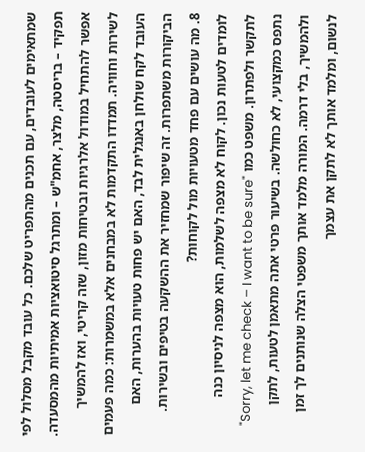שמתאימים לעובדים, עם תכנים מהתפריט שלכם. כל עובד מקבל מסלול לפי תפקיד – בריסטה, מלצר, אחמ"ש – ומתרגל סיטואציות אמיתיות מהמסעדה. אפשר להתחיל במודול אלרגיות ובטיחות מזון, שזה קריטי, ואז להמשיך לשירות וחוויה. תמדדו התקדמות לא במבחנים אלא במשמרות: כמה פעמים העובד לקח שולחן באנגלית לבד, האם יש פחות טעויות בהערות, האם הביקורות משתפרות. זה שיפור שמחזיר את ההשקעה בטיפים ובשירות.
8. מה עושים עם פחד מטעויות מול לקוחות?
לומדים לטעות נכון. לקוח לא מצפה לשלמות, הוא מצפה לניסיון כנה לתקשר ולפתרון. משפט כמו "Sorry, let me check – I want to be sure" נתפס כמקצועי, לא כחולשה. בשיעור פרטי אתה מתאמן לטעות, לתקן ולהמשיך, בלי דרמה. המורה מלמד אותך משפטי הצלה שנותנים לך זמן לנשום, ומלמד אותך לא לתקן את עצמך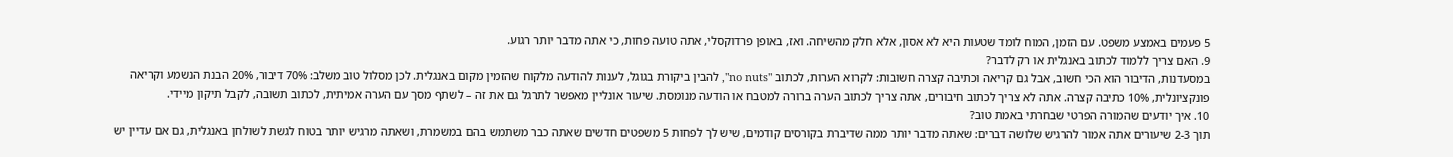5 פעמים באמצע משפט. עם הזמן, המוח לומד שטעות היא לא אסון, אלא חלק מהשיחה. ואז, באופן פרדוקסלי, אתה טועה פחות, כי אתה מדבר יותר רגוע.
9. האם צריך ללמוד לכתוב באנגלית או רק לדבר?
במסעדנות, הדיבור הוא הכי חשוב, אבל גם קריאה וכתיבה קצרה חשובות: לקרוא הערות, לכתוב "no nuts", להבין ביקורת בגוגל, לענות להודעה מלקוח שהזמין מקום באנגלית. לכן מסלול טוב משלב: 70% דיבור, 20% הבנת הנשמע וקריאה פונקציונלית, 10% כתיבה קצרה. אתה לא צריך לכתוב חיבורים, אתה צריך לכתוב הערה ברורה למטבח או הודעה מנומסת. שיעור אונליין מאפשר לתרגל גם את זה – לשתף מסך עם הערה אמיתית, לכתוב תשובה, לקבל תיקון מיידי.
10. איך יודעים שהמורה הפרטי שבחרתי באמת טוב?
תוך 2-3 שיעורים אתה אמור להרגיש שלושה דברים: שאתה מדבר יותר ממה שדיברת בקורסים קודמים, שיש לך לפחות 5 משפטים חדשים שאתה כבר משתמש בהם במשמרת, ושאתה מרגיש יותר בטוח לגשת לשולחן באנגלית, גם אם עדיין יש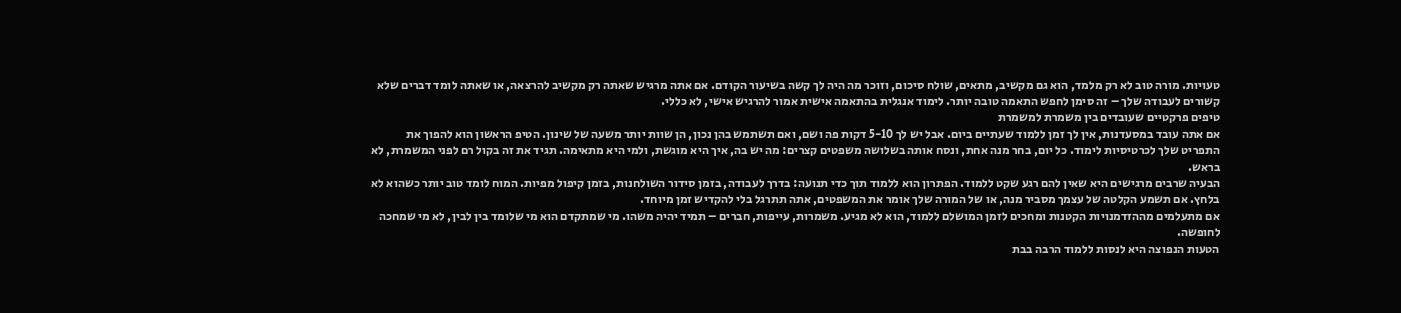טעויות. מורה טוב לא רק מלמד, הוא גם מקשיב, מתאים, שולח סיכום, וזוכר מה היה לך קשה בשיעור הקודם. אם אתה מרגיש שאתה רק מקשיב להרצאה, או שאתה לומד דברים שלא קשורים לעבודה שלך – זה סימן לחפש התאמה טובה יותר. לימוד אנגלית בהתאמה אישית אמור להרגיש אישי, לא כללי.
טיפים פרקטיים שעובדים בין משמרת למשמרת
אם אתה עובד במסעדנות, אין לך זמן ללמוד שעתיים ביום. אבל יש לך 5-10 דקות פה ושם, ואם תשתמש בהן נכון, הן שוות יותר משעה של שינון. הטיפ הראשון הוא להפוך את התפריט שלך לכרטיסיות לימוד. כל יום, בחר מנה אחת, ונסח אותה בשלושה משפטים קצרים: מה יש בה, איך היא מוגשת, ולמי היא מתאימה. תגיד את זה בקול רם לפני המשמרת, לא בראש.
הבעיה שרבים מרגישים היא שאין להם רגע שקט ללמוד. הפתרון הוא ללמוד תוך כדי תנועה: בדרך לעבודה, בזמן סידור השולחנות, בזמן קיפול מפיות. המוח לומד טוב יותר כשהוא לא בלחץ. אם תשמע הקלטה של עצמך מסביר מנה, או של המורה שלך אומר את המשפטים, אתה תתרגל בלי להקדיש זמן מיוחד.
אם מתעלמים מההזדמנויות הקטנות ומחכים לזמן המושלם ללמוד, הוא לא מגיע. משמרות, עייפות, חברים – תמיד יהיה משהו. מי שמתקדם הוא מי שלומד בין לבין, לא מי שמחכה לחופשה.
הטעות הנפוצה היא לנסות ללמוד הרבה בבת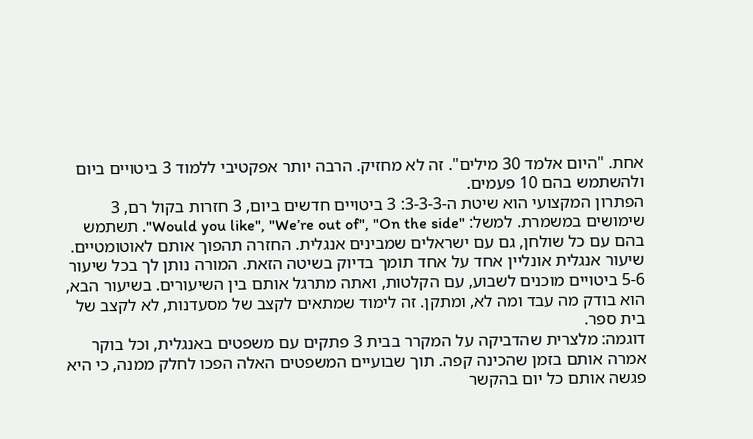אחת. "היום אלמד 30 מילים". זה לא מחזיק. הרבה יותר אפקטיבי ללמוד 3 ביטויים ביום ולהשתמש בהם 10 פעמים.
הפתרון המקצועי הוא שיטת ה-3-3-3: 3 ביטויים חדשים ביום, 3 חזרות בקול רם, 3 שימושים במשמרת. למשל: "Would you like", "We’re out of", "On the side". תשתמש בהם עם כל שולחן, גם עם ישראלים שמבינים אנגלית. החזרה תהפוך אותם לאוטומטיים.
שיעור אנגלית אונליין אחד על אחד תומך בדיוק בשיטה הזאת. המורה נותן לך בכל שיעור 5-6 ביטויים מוכנים לשבוע, עם הקלטות, ואתה מתרגל אותם בין השיעורים. בשיעור הבא, הוא בודק מה עבד ומה לא, ומתקן. זה לימוד שמתאים לקצב של מסעדנות, לא לקצב של בית ספר.
דוגמה: מלצרית שהדביקה על המקרר בבית 3 פתקים עם משפטים באנגלית, וכל בוקר אמרה אותם בזמן שהכינה קפה. תוך שבועיים המשפטים האלה הפכו לחלק ממנה, כי היא פגשה אותם כל יום בהקשר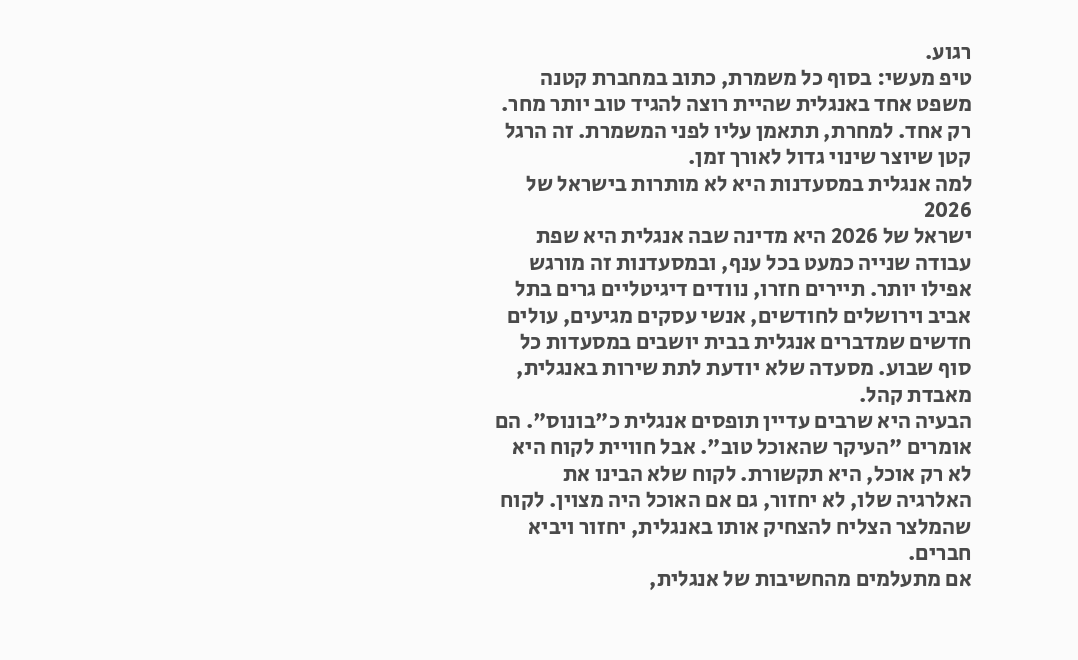רגוע.
טיפ מעשי: בסוף כל משמרת, כתוב במחברת קטנה משפט אחד באנגלית שהיית רוצה להגיד טוב יותר מחר. רק אחד. למחרת, תתאמן עליו לפני המשמרת. זה הרגל קטן שיוצר שינוי גדול לאורך זמן.
למה אנגלית במסעדנות היא לא מותרות בישראל של 2026
ישראל של 2026 היא מדינה שבה אנגלית היא שפת עבודה שנייה כמעט בכל ענף, ובמסעדנות זה מורגש אפילו יותר. תיירים חזרו, נוודים דיגיטליים גרים בתל אביב וירושלים לחודשים, אנשי עסקים מגיעים, עולים חדשים שמדברים אנגלית בבית יושבים במסעדות כל סוף שבוע. מסעדה שלא יודעת לתת שירות באנגלית, מאבדת קהל.
הבעיה היא שרבים עדיין תופסים אנגלית כ"בונוס". הם אומרים "העיקר שהאוכל טוב". אבל חוויית לקוח היא לא רק אוכל, היא תקשורת. לקוח שלא הבינו את האלרגיה שלו, לא יחזור, גם אם האוכל היה מצוין. לקוח שהמלצר הצליח להצחיק אותו באנגלית, יחזור ויביא חברים.
אם מתעלמים מהחשיבות של אנגלית,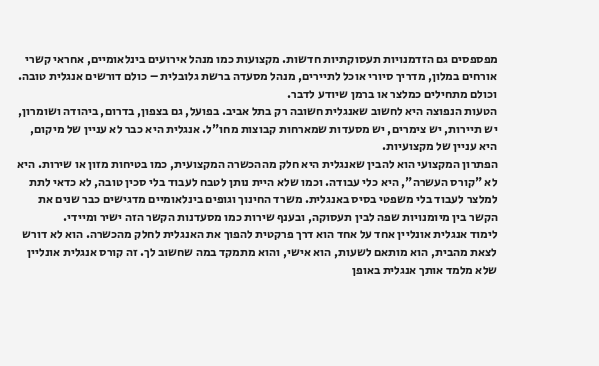מפספסים גם הזדמנויות תעסוקתיות חדשות. מקצועות כמו מנהל אירועים בינלאומיים, אחראי קשרי אורחים במלון, מדריך סיורי אוכל לתיירים, מנהל מסעדה ברשת גלובלית – כולם דורשים אנגלית טובה. וכולם מתחילים כמלצר או ברמן שיודע לדבר.
הטעות הנפוצה היא לחשוב שאנגלית חשובה רק בתל אביב. בפועל, גם בצפון, בדרום, ביהודה ושומרון, יש תיירות, יש צימרים, יש מסעדות שמארחות קבוצות מחו"ל. אנגלית היא כבר לא עניין של מיקום, היא עניין של מקצועיות.
הפתרון המקצועי הוא להבין שאנגלית היא חלק מההכשרה המקצועית, כמו בטיחות מזון או שירות. היא לא "קורס העשרה", היא כלי עבודה. וכמו שלא היית נותן לטבח לעבוד בלי סכין טובה, לא כדאי לתת למלצר לעבוד בלי משפטי בסיס באנגלית. משרד החינוך וגופים בינלאומיים מדגישים כבר שנים את הקשר בין מיומנויות שפה לבין תעסוקה, ובענף שירות כמו מסעדנות הקשר הזה ישיר ומיידי.
לימוד אנגלית אונליין אחד על אחד הוא דרך פרקטית להפוך את האנגלית לחלק מהכשרה. הוא לא דורש לצאת מהבית, הוא מותאם לשעות, הוא אישי, והוא מתמקד במה שחשוב לך. זה קורס אנגלית אונליין שלא מלמד אותך אנגלית באופן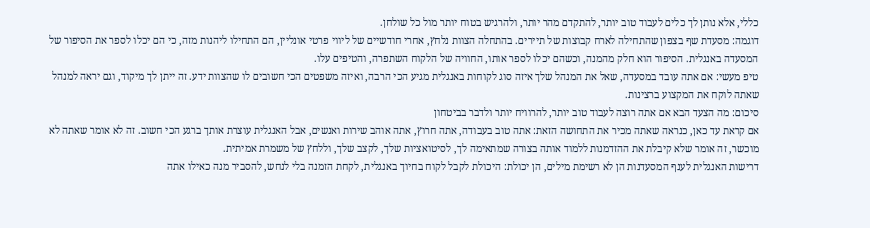כללי, אלא נותן לך כלים לעבוד טוב יותר, להתקדם מהר יותר, ולהרגיש בטוח יותר מול כל שולחן.
דוגמה: מסעדת שף בצפון שהתחילה לארח קבוצות של תיירים. בהתחלה הצוות נלחץ, אחרי חודשיים של ליווי פרטי אונליין, הם התחילו ליהנות מזה, כי הם יכלו לספר את הסיפור של המסעדה באנגלית. הסיפור הוא חלק מהמנה, וכשהם יכלו לספר אותו, החוויה של הלקוח השתפרה, והטיפים עלו.
טיפ מעשי: אם אתה עובד במסעדה, שאל את המנהל שלך איזה סוג לקוחות באנגלית מגיע הכי הרבה, ואיזה משפטים הכי חשובים לו שהצוות ידע. זה ייתן לך מיקוד, וגם יראה למנהל שאתה לוקח את המקצוע ברצינות.
סיכום: מה הצעד הבא אם אתה רוצה לעבוד טוב יותר, להרוויח יותר ולדבר בביטחון
אם קראת עד כאן, כנראה שאתה מכיר את התחושה הזאת: אתה טוב בעבודה, אתה חרוץ, אתה אוהב שירות ואנשים, אבל האנגלית עוצרת אותך ברגע הכי חשוב. זה לא אומר שאתה לא מוכשר, זה אומר שלא קיבלת את ההזדמנות ללמוד אותה בצורה שמתאימה לך, לסיטואציות שלך, לקצב שלך, וללחץ של משמרת אמיתית.
דרישות האנגלית לענף המסעדנות הן לא רשימת מילים, הן יכולת: היכולת לקבל לקוח בחיוך באנגלית, לקחת הזמנה בלי לנחש, להסביר מנה כאילו אתה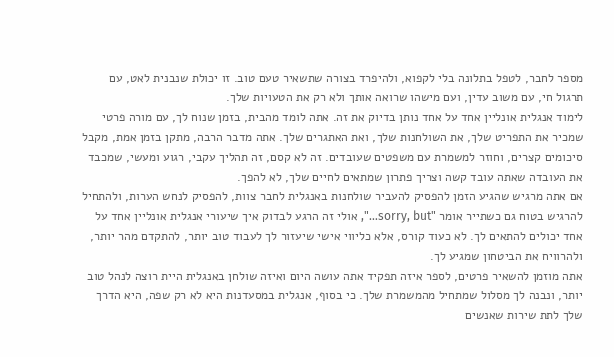מספר לחבר, לטפל בתלונה בלי לקפוא, ולהיפרד בצורה שתשאיר טעם טוב. זו יכולת שנבנית לאט, עם תרגול חי, עם משוב עדין, ועם מישהו שרואה אותך ולא רק את הטעויות שלך.
לימוד אנגלית אונליין אחד על אחד נותן בדיוק את זה. אתה לומד מהבית, בזמן שנוח לך, עם מורה פרטי שמכיר את התפריט שלך, את השולחנות שלך, ואת האתגרים שלך. אתה מדבר הרבה, מתקן בזמן אמת, מקבל סיכומים קצרים, וחוזר למשמרת עם משפטים שעובדים. זה לא קסם, זה תהליך עקבי, רגוע ומעשי, שמכבד את העובדה שאתה עובד קשה וצריך פתרון שמתאים לחיים שלך, לא להפך.
אם אתה מרגיש שהגיע הזמן להפסיק להעביר שולחנות באנגלית לחבר צוות, להפסיק לנחש הערות, ולהתחיל להרגיש בטוח גם כשתייר אומר "sorry, but…", אולי זה הרגע לבדוק איך שיעורי אנגלית אונליין אחד על אחד יכולים להתאים לך. לא כעוד קורס, אלא כליווי אישי שיעזור לך לעבוד טוב יותר, להתקדם מהר יותר, ולהרוויח את הביטחון שמגיע לך.
אתה מוזמן להשאיר פרטים, לספר איזה תפקיד אתה עושה היום ואיזה שולחן באנגלית היית רוצה לנהל טוב יותר, ונבנה לך מסלול שמתחיל מהמשמרת שלך. כי בסוף, אנגלית במסעדנות היא לא רק שפה, היא הדרך שלך לתת שירות שאנשים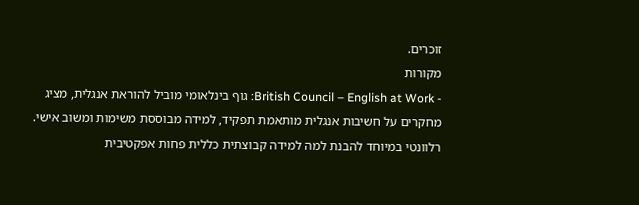זוכרים.
מקורות
- British Council – English at Work: גוף בינלאומי מוביל להוראת אנגלית, מציג מחקרים על חשיבות אנגלית מותאמת תפקיד, למידה מבוססת משימות ומשוב אישי. רלוונטי במיוחד להבנת למה למידה קבוצתית כללית פחות אפקטיבית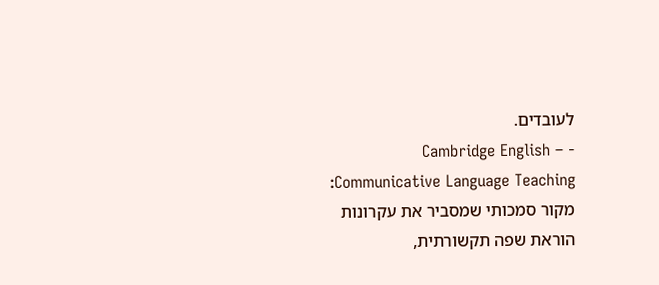לעובדים.
- Cambridge English – Communicative Language Teaching: מקור סמכותי שמסביר את עקרונות הוראת שפה תקשורתית,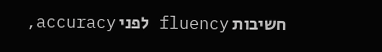חשיבות fluency לפני accuracy,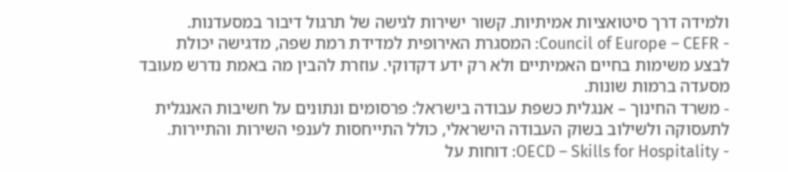ולמידה דרך סיטואציות אמיתיות. קשור ישירות לגישה של תרגול דיבור במסעדנות.
- Council of Europe – CEFR: המסגרת האירופית למדידת רמת שפה, מדגישה יכולת לבצע משימות בחיים האמיתיים ולא רק ידע דקדוקי. עוזרת להבין מה באמת נדרש מעובד מסעדה ברמות שונות.
- משרד החינוך – אנגלית כשפת עבודה בישראל: פרסומים ונתונים על חשיבות האנגלית לתעסוקה ולשילוב בשוק העבודה הישראלי, כולל התייחסות לענפי השירות והתיירות.
- OECD – Skills for Hospitality: דוחות על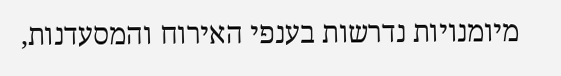מיומנויות נדרשות בענפי האירוח והמסעדנות,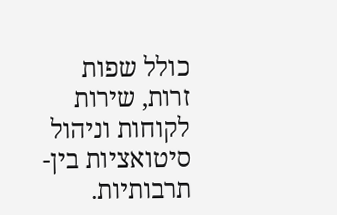כולל שפות זרות, שירות לקוחות וניהול סיטואציות בין-תרבותיות.